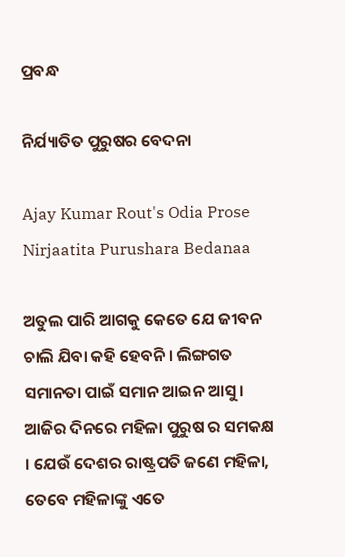ପ୍ରବନ୍ଧ

ନିର୍ଯ୍ୟାତିତ ପୁରୁଷର ବେଦନା

Ajay Kumar Rout's Odia Prose Nirjaatita Purushara Bedanaa

ଅତୁଲ ପାରି ଆଗକୁ କେତେ ଯେ ଜୀବନ ଚାଲି ଯିବା କହି ହେବନି । ଲିଙ୍ଗଗତ ସମାନତା ପାଇଁ ସମାନ ଆଇନ ଆସୁ । ଆଜିର ଦିନରେ ମହିଳା ପୁରୁଷ ର ସମକକ୍ଷ । ଯେଉଁ ଦେଶର ରାଷ୍ଟ୍ରପତି ଜଣେ ମହିଳା, ତେବେ ମହିଳାଙ୍କୁ ଏତେ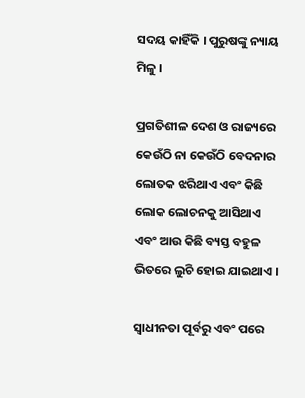ସଦୟ କାହିଁକି । ପୁରୁଷଙ୍କୁ ନ୍ୟାୟ ମିଳୁ ।

ପ୍ରଗତିଶୀଳ ଦେଶ ଓ ରାଜ୍ୟରେ କେଉଁଠି ନା କେଉଁଠି ବେଦନାର ଲୋତକ ଝରିଥାଏ ଏବଂ କିଛି ଲୋକ ଲୋଚନକୁ ଆସିଥାଏ ଏବଂ ଆଉ କିଛି ବ୍ୟସ୍ତ ବହୁଳ ଭିତରେ ଲୁଚି ହୋଇ ଯାଇଥାଏ ।

ସ୍ୱାଧୀନତା ପୂର୍ବରୁ ଏବଂ ପରେ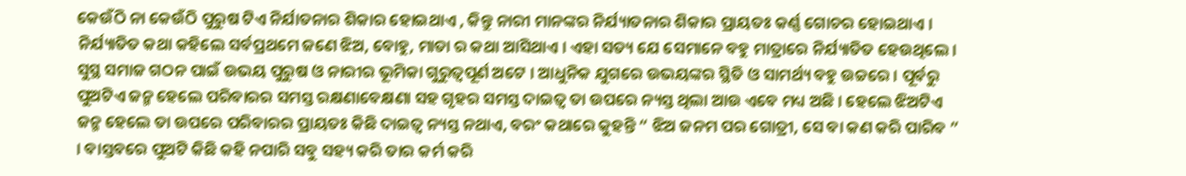କେଉଁଠି ନା କେଉଁଠି ପୁରୁଷ ଟିଏ ନିର୍ଯାତନାର ଶିକାର ହୋଇଥାଏ , କିନ୍ତୁ ନାରୀ ମାନଙ୍କର ନିର୍ଯ୍ୟାତନାର ଶିକାର ପ୍ରାୟତଃ କର୍ଣ୍ଣ ଗୋଚର ହୋଇଥାଏ । ନିର୍ଯ୍ୟାତିତ କଥା କହିଲେ ସର୍ବପ୍ରଥମେ ଜଣେ ଝିଅ, ବୋହୁ, ମାତା ର କଥା ଆସିଥାଏ । ଏହା ସତ୍ୟ ଯେ ସେମାନେ ବହୁ ମାତ୍ରାରେ ନିର୍ଯ୍ୟାତିତ ହେଉଥିଲେ । ସୁସ୍ଥ ସମାଜ ଗଠନ ପାଇଁ ଉଭୟ ପୁରୁଷ ଓ ନାରୀର ଭୂମିକା ଗୁରୁତ୍ୱପୂର୍ଣ ଅଟେ । ଆଧୁନିକ ଯୁଗରେ ଉଭୟଙ୍କର ସ୍ଥିତି ଓ ସାମର୍ଥ୍ୟ ବହୁ ଉଚ୍ଚରେ । ପୂର୍ବରୁ ପୁଅଟିଏ ଜନ୍ମ ହେଲେ ପରିବାରର ସମସ୍ତ ରକ୍ଷଣାବେକ୍ଷଣା ସହ ଗୃହର ସମସ୍ତ ଦାଇତ୍ୱ ତା ଉପରେ ନ୍ୟସ୍ତ ଥିଲା ଆଉ ଏବେ ମଧ୍ୟ ଅଛି । ହେଲେ ଝିଅଟିଏ ଜନ୍ମ ହେଲେ ତା ଉପରେ ପରିବାରର ପ୍ରାୟତଃ କିଛି ଦାଇତ୍ୱ ନ୍ୟସ୍ତ ନଥାଏ, ବରଂ କଥାରେ କୁହନ୍ତି “ ଝିଅ ଜନମ ପର ଗୋତ୍ରୀ, ସେ ବା କଣ କରି ପାରିବ ” । ବାସ୍ତବରେ ପୁଅଟି କିଛି କହି ନପାରି ସବୁ ସହ୍ୟ କରି ତାର କର୍ମ କରି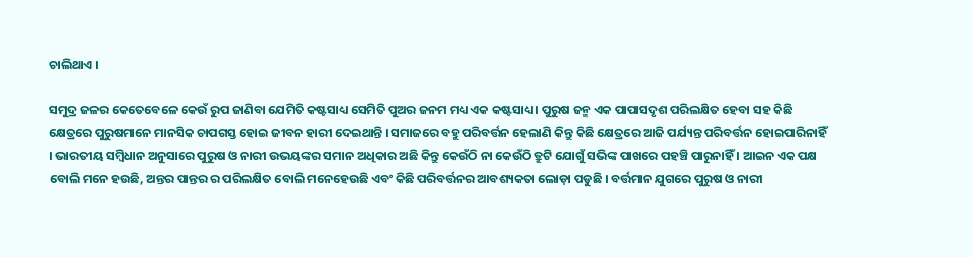ଚାଲିଥାଏ ।

ସମୁଦ୍ର ଜଳର କେତେବେଳେ କେଉଁ ରୁପ ଜାଣିବା ଯେମିତି କଷ୍ଟସାଧ୍ୟ ସେମିତି ପୁଅର ଜନମ ମଧ୍ୟ ଏକ କଷ୍ଟସାଧ୍ୟ । ପୁରୁଷ ଜନ୍ମ ଏକ ପାପାସଦୃଶ ପରିଲକ୍ଷିତ ହେବା ସହ କିଛି କ୍ଷେତ୍ରରେ ପୁରୁଷମାନେ ମାନସିକ ଚାପଗସ୍ତ ହୋଇ ଜୀବନ ହାରୀ ଦେଇଥାନ୍ତି । ସମାଜରେ ବହୁ ପରିବର୍ତ୍ତନ ହେଲାଣି କିନ୍ତୁ କିଛି କ୍ଷେତ୍ରରେ ଆଜି ପର୍ଯ୍ୟନ୍ତ ପରିବର୍ତ୍ତନ ହୋଇପାରିନାହିଁ । ଭାରତୀୟ ସମ୍ବିଧାନ ଅନୁସାରେ ପୁରୁଷ ଓ ନାରୀ ଉଭୟଙ୍କର ସମାନ ଅଧିକାର ଅଛି କିନ୍ତୁ କେଉଁଠି ନା କେଉଁଠି ତ୍ରୁଟି ଯୋଗୁଁ ସଭିଙ୍କ ପାଖରେ ପହଞ୍ଚି ପାରୁନାହିଁ । ଆଇନ ଏକ ପକ୍ଷ ବୋଲି ମନେ ହଉଛି, ଅନ୍ତର ପାନ୍ତର ର ପରିଲକ୍ଷିତ ବୋଲି ମନେହେଉଛି ଏବଂ କିଛି ପରିବର୍ତ୍ତନର ଆବଶ୍ୟକତା ଲୋଡ଼ା ପଡୁଛି । ବର୍ତ୍ତମାନ ଯୁଗରେ ପୁରୁଷ ଓ ନାରୀ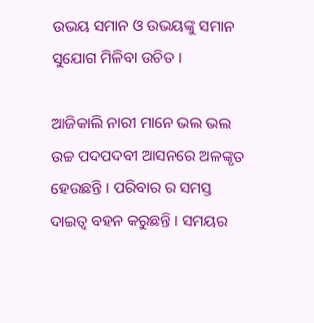ଉଭୟ ସମାନ ଓ ଉଭୟଙ୍କୁ ସମାନ ସୁଯୋଗ ମିଳିବା ଉଚିତ ।

ଆଜିକାଲି ନାରୀ ମାନେ ଭଲ ଭଲ ଉଚ୍ଚ ପଦପଦବୀ ଆସନରେ ଅଳଙ୍କୃତ ହେଉଛନ୍ତି । ପରିବାର ର ସମସ୍ତ ଦାଇତ୍ୱ ବହନ କରୁଛନ୍ତି । ସମୟର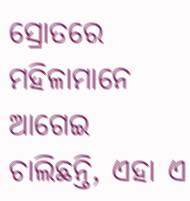ସ୍ରୋତରେ ମହିଳାମାନେ ଆଗେଇ ଚାଲିଛନ୍ତି, ଏହା ଏ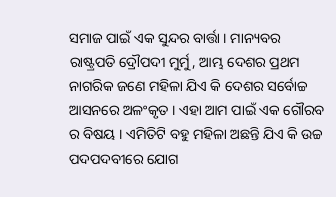ସମାଜ ପାଇଁ ଏକ ସୁନ୍ଦର ବାର୍ତ୍ତା । ମାନ୍ୟବର ରାଷ୍ଟ୍ରପତି ଦ୍ରୌପଦୀ ମୁର୍ମୁ, ଆମ୍ଭ ଦେଶର ପ୍ରଥମ ନାଗରିକ ଜଣେ ମହିଳା ଯିଏ କି ଦେଶର ସର୍ବୋଚ୍ଚ ଆସନରେ ଅଳଂକୃତ । ଏହା ଆମ ପାଇଁ ଏକ ଗୌରବ ର ବିଷୟ । ଏମିତିଟି ବହୁ ମହିଳା ଅଛନ୍ତି ଯିଏ କି ଉଚ୍ଚ ପଦପଦବୀରେ ଯୋଗ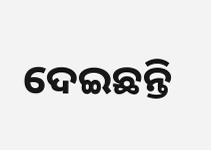ଦେଇଛନ୍ତି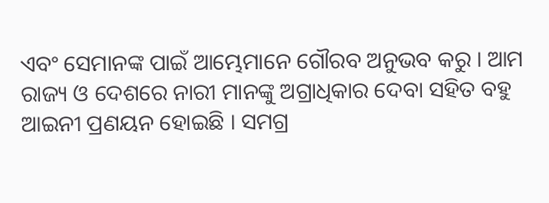ଏବଂ ସେମାନଙ୍କ ପାଇଁ ଆମ୍ଭେମାନେ ଗୌରବ ଅନୁଭବ କରୁ । ଆମ ରାଜ୍ୟ ଓ ଦେଶରେ ନାରୀ ମାନଙ୍କୁ ଅଗ୍ରାଧିକାର ଦେବା ସହିତ ବହୁ ଆଇନୀ ପ୍ରଣୟନ ହୋଇଛି । ସମଗ୍ର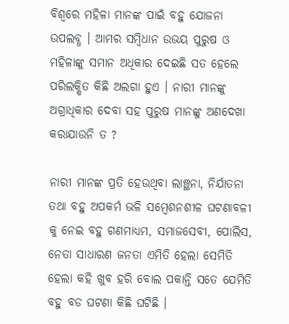ବିଶ୍ୱରେ ମହିଳା ମାନଙ୍କ ପାଇଁ ବହୁ ଯୋଜନା ଉପଲବ୍ଧ । ଆମର ସମ୍ବିଧାନ ଉଭୟ ପୁରୁଷ ଓ ମହିଳାଙ୍କୁ ସମାନ ଅଧିକାର ଦେଇଛି ସତ ହେଲେ ପରିଲକ୍ଷିତ କିଛି ଅଲଗା ହୁଏ । ନାରୀ ମାନଙ୍କୁ ଅଗ୍ରାଧିକାର ଦେବା ସହ ପୁରୁଷ ମାନଙ୍କୁ ଅଣଦେଖା କରାଯାଉନି ତ ?

ନାରୀ ମାନଙ୍କ ପ୍ରତି ହେଉଥିବା ଲାଞ୍ଛନା, ନିର୍ଯାତନା ତଥା ବହୁ ଅପକର୍ମ ଭଳି ସମ୍ବେଶନଶୀଳ ଘଟଣାବଳୀ କୁ ନେଇ ବହୁ ଗଣମାଧ୍ୟମ, ସମାଜସେବୀ, ପୋଲିସ, ନେତା ସାଧାରଣ ଜନତା ଏମିତି ହେଲା ସେମିତି ହେଲା କହି ଖୁବ ହରି ବୋଲ ପକାନ୍ତି ସତେ ଯେମିତି ବହୁ ବଡ ଘଟଣା କିଛି ଘଟିଛି ।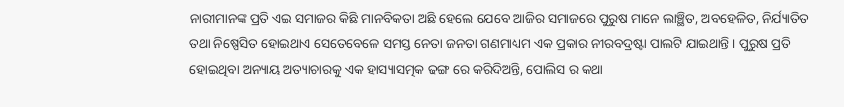ନାରୀମାନଙ୍କ ପ୍ରତି ଏଇ ସମାଜର କିଛି ମାନବିକତା ଅଛି ହେଲେ ଯେବେ ଆଜିର ସମାଜରେ ପୁରୁଷ ମାନେ ଲାଞ୍ଛିତ, ଅବହେଳିତ, ନିର୍ଯ୍ୟାତିତ ତଥା ନିଷ୍ପେସିତ ହୋଇଥାଏ ସେତେବେଳେ ସମସ୍ତ ନେତା ଜନତା ଗଣମାଧ୍ୟମ ଏକ ପ୍ରକାର ନୀରବଦ୍ରଷ୍ଟା ପାଲଟି ଯାଇଥାନ୍ତି । ପୁରୁଷ ପ୍ରତି ହୋଇଥିବା ଅନ୍ୟାୟ ଅତ୍ୟାଚାରକୁ ଏକ ହାସ୍ୟାସତ୍ମକ ଢଙ୍ଗ ରେ କରିଦିଅନ୍ତି, ପୋଲିସ ର କଥା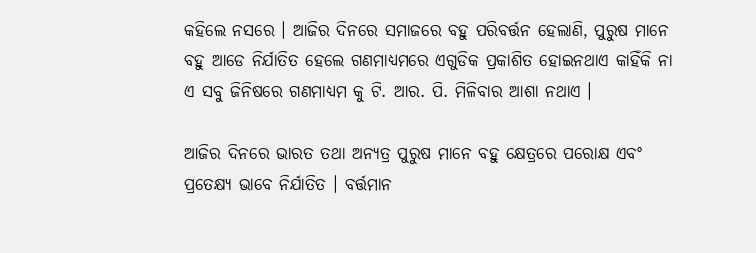କହିଲେ ନସରେ । ଆଜିର ଦିନରେ ସମାଜରେ ବହୁ ପରିବର୍ତ୍ତନ ହେଲାଣି, ପୁରୁଷ ମାନେ ବହୁ ଆଡେ ନିର୍ଯାତିତ ହେଲେ ଗଣମାଧ୍ୟମରେ ଏଗୁଡିକ ପ୍ରକାଶିତ ହୋଇନଥାଏ କାହିଁକି ନା ଏ ସବୁ ଜିନିଷରେ ଗଣମାଧ୍ୟମ କୁ ଟି. ଆର. ପି. ମିଳିବାର ଆଶା ନଥାଏ ।

ଆଜିର ଦିନରେ ଭାରତ ତଥା ଅନ୍ୟତ୍ର ପୁରୁଷ ମାନେ ବହୁ କ୍ଷେତ୍ରରେ ପରୋକ୍ଷ ଏବଂ ପ୍ରତେକ୍ଷ୍ୟ ଭାବେ ନିର୍ଯାତିତ । ବର୍ତ୍ତମାନ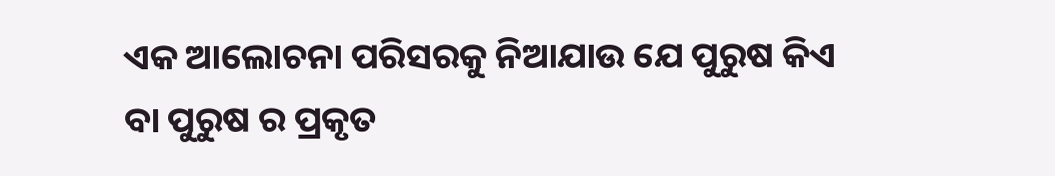ଏକ ଆଲୋଚନା ପରିସରକୁ ନିଆଯାଉ ଯେ ପୁରୁଷ କିଏ ବା ପୁରୁଷ ର ପ୍ରକୃତ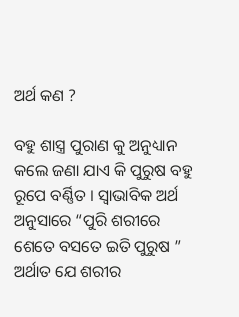ଅର୍ଥ କଣ ?

ବହୁ ଶାସ୍ତ୍ର ପୁରାଣ କୁ ଅନୁଧ୍ୟାନ କଲେ ଜଣା ଯାଏ କି ପୁରୁଷ ବହୁ ରୂପେ ବର୍ଣ୍ଣିତ । ସ୍ୱାଭାବିକ ଅର୍ଥ ଅନୁସାରେ “ପୁରି ଶରୀରେ ଶେତେ ବସତେ ଇତି ପୁରୁଷ ” ଅର୍ଥାତ ଯେ ଶରୀର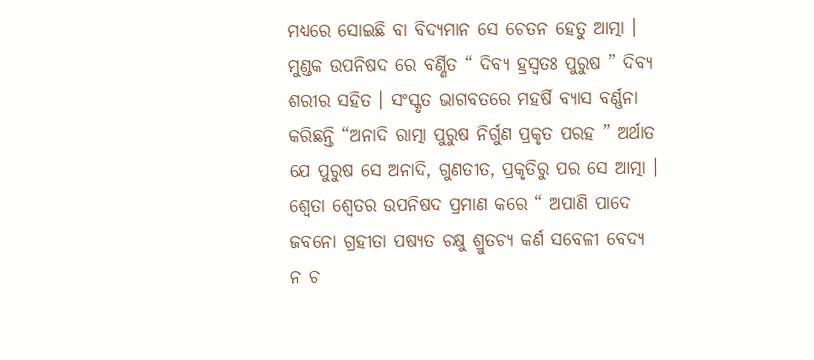ମଧ୍ୟରେ ସୋଇଛି ବା ବିଦ୍ୟମାନ ସେ ଚେତନ ହେତୁ ଆତ୍ମା । ମୁଣ୍ଡକ ଉପନିଷଦ ରେ ବର୍ଣ୍ଣିତ “ ଦିବ୍ୟ ହ୍ରସ୍ୱତଃ ପୁରୁଷ ” ଦିବ୍ୟ ଶରୀର ସହିତ । ସଂସ୍କୃତ ଭାଗବତରେ ମହର୍ଷି ବ୍ୟାସ ବର୍ଣ୍ଣନା କରିଛନ୍ତି “ଅନାଦି ରାତ୍ମା ପୁରୁଷ ନିର୍ଗୁଣ ପ୍ରକୃତ ପରହ ” ଅର୍ଥାତ ଯେ ପୁରୁଷ ସେ ଅନାଦି, ଗୁଣତୀତ, ପ୍ରକୃତିରୁ ପର ସେ ଆତ୍ମା । ଶ୍ଵେତା ଶ୍ୱେତର ଉପନିଷଦ ପ୍ରମାଣ କରେ “ ଅପାଣି ପାଦେ ଜବନୋ ଗ୍ରହୀତା ପଷ୍ୟତ ଚକ୍ଷୁ ଶ୍ରୁତଚ୍ୟ କର୍ଣ ସବେଳୀ ବେଦ୍ୟ ନ ଚ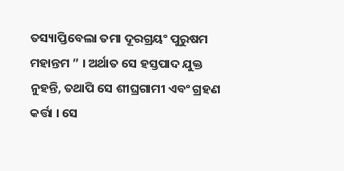ତସ୍ୟାପ୍ତିବେଲା ତମା ଦୂରଗ୍ରୟଂ ପୁରୁଷମ ମହାନ୍ତମ ” । ଅର୍ଥାତ ସେ ହସ୍ତପାଦ ଯୁକ୍ତ ନୁହନ୍ତି, ତଥାପି ସେ ଶୀଘ୍ରଗାମୀ ଏବଂ ଗ୍ରହଣ କର୍ତ୍ତା । ସେ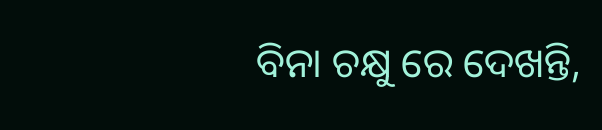ବିନା ଚକ୍ଷୁ ରେ ଦେଖନ୍ତି,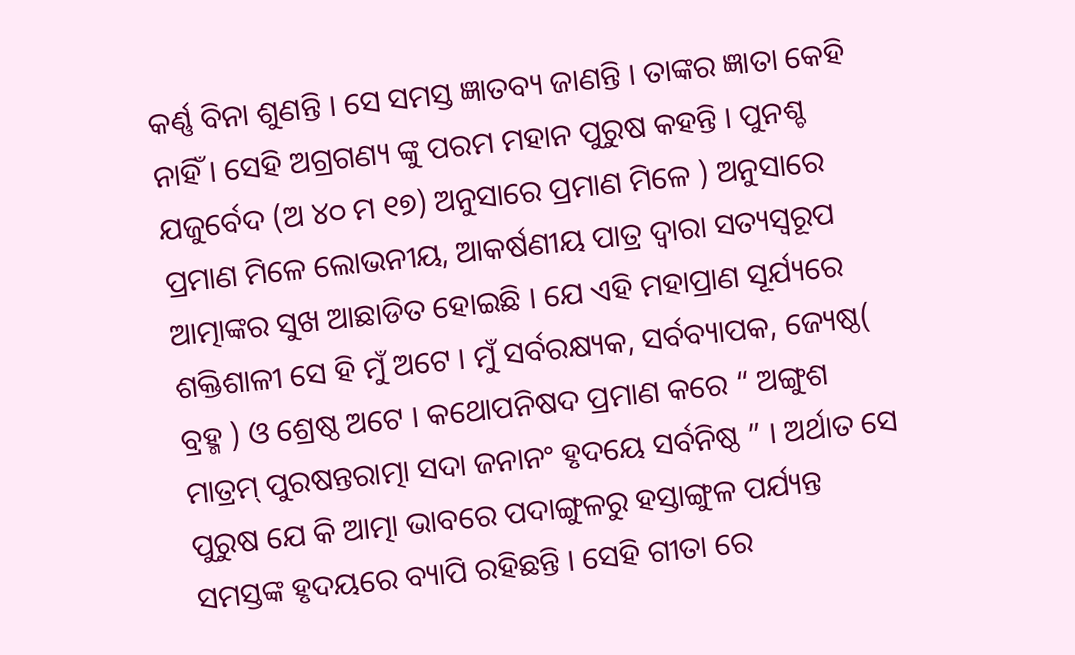କର୍ଣ୍ଣ ବିନା ଶୁଣନ୍ତି । ସେ ସମସ୍ତ ଜ୍ଞାତବ୍ୟ ଜାଣନ୍ତି । ତାଙ୍କର ଜ୍ଞାତା କେହି ନାହିଁ । ସେହି ଅଗ୍ରଗଣ୍ୟ ଙ୍କୁ ପରମ ମହାନ ପୁରୁଷ କହନ୍ତି । ପୁନଶ୍ଚ ଯଜୁର୍ବେଦ (ଅ ୪୦ ମ ୧୭) ଅନୁସାରେ ପ୍ରମାଣ ମିଳେ ) ଅନୁସାରେ ପ୍ରମାଣ ମିଳେ ଲୋଭନୀୟ, ଆକର୍ଷଣୀୟ ପାତ୍ର ଦ୍ୱାରା ସତ୍ୟସ୍ୱରୂପ ଆତ୍ମାଙ୍କର ସୁଖ ଆଛାଡିତ ହୋଇଛି । ଯେ ଏହି ମହାପ୍ରାଣ ସୂର୍ଯ୍ୟରେ ଶକ୍ତିଶାଳୀ ସେ ହି ମୁଁ ଅଟେ । ମୁଁ ସର୍ବରକ୍ଷ୍ୟକ, ସର୍ବବ୍ୟାପକ, ଜ୍ୟେଷ୍ଠ( ବ୍ରହ୍ମ ) ଓ ଶ୍ରେଷ୍ଠ ଅଟେ । କଥୋପନିଷଦ ପ୍ରମାଣ କରେ “ ଅଙ୍ଗୁଶ ମାତ୍ରମ୍ ପୁରଷନ୍ତରାତ୍ମା ସଦା ଜନାନଂ ହୃଦୟେ ସର୍ବନିଷ୍ଠ ” । ଅର୍ଥାତ ସେ ପୁରୁଷ ଯେ କି ଆତ୍ମା ଭାବରେ ପଦାଙ୍ଗୁଳରୁ ହସ୍ତାଙ୍ଗୁଳ ପର୍ଯ୍ୟନ୍ତ ସମସ୍ତଙ୍କ ହୃଦୟରେ ବ୍ୟାପି ରହିଛନ୍ତି । ସେହି ଗୀତା ରେ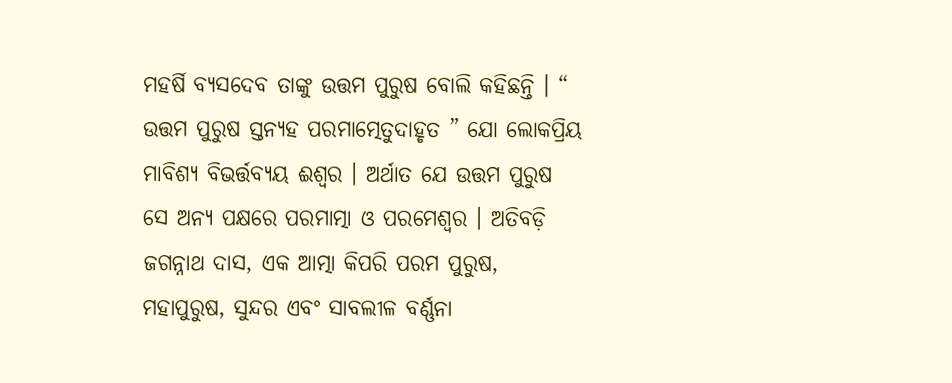ମହର୍ଷି ବ୍ୟସଦେବ ତାଙ୍କୁ ଉତ୍ତମ ପୁରୁଷ ବୋଲି କହିଛନ୍ତି । “ ଉତ୍ତମ ପୁରୁଷ ସ୍ତନ୍ୟହ ପରମାତ୍ମେତୁଦାହୃତ ” ଯୋ ଲୋକପ୍ରିୟ ମାବିଶ୍ୟ ବିଭର୍ତ୍ତବ୍ୟୟ ଈଶ୍ୱର । ଅର୍ଥାତ ଯେ ଉତ୍ତମ ପୁରୁଷ ସେ ଅନ୍ୟ ପକ୍ଷରେ ପରମାତ୍ମା ଓ ପରମେଶ୍ୱର । ଅତିବଡ଼ି ଜଗନ୍ନାଥ ଦାସ, ଏକ ଆତ୍ମା କିପରି ପରମ ପୁରୁଷ, ମହାପୁରୁଷ, ସୁନ୍ଦର ଏବଂ ସାବଲୀଳ ବର୍ଣ୍ଣନା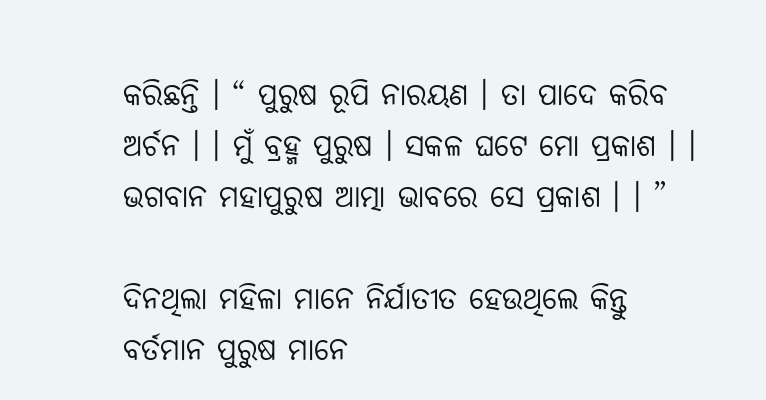କରିଛନ୍ତି । “ ପୁରୁଷ ରୂପି ନାରୟଣ । ତା ପାଦେ କରିବ ଅର୍ଚନ । । ମୁଁ ବ୍ରହ୍ମ ପୁରୁଷ । ସକଳ ଘଟେ ମୋ ପ୍ରକାଶ । । ଭଗବାନ ମହାପୁରୁଷ ଆତ୍ମା ଭାବରେ ସେ ପ୍ରକାଶ । । ”

ଦିନଥିଲା ମହିଳା ମାନେ ନିର୍ଯାତୀତ ହେଉଥିଲେ କିନ୍ତୁ ବର୍ତମାନ ପୁରୁଷ ମାନେ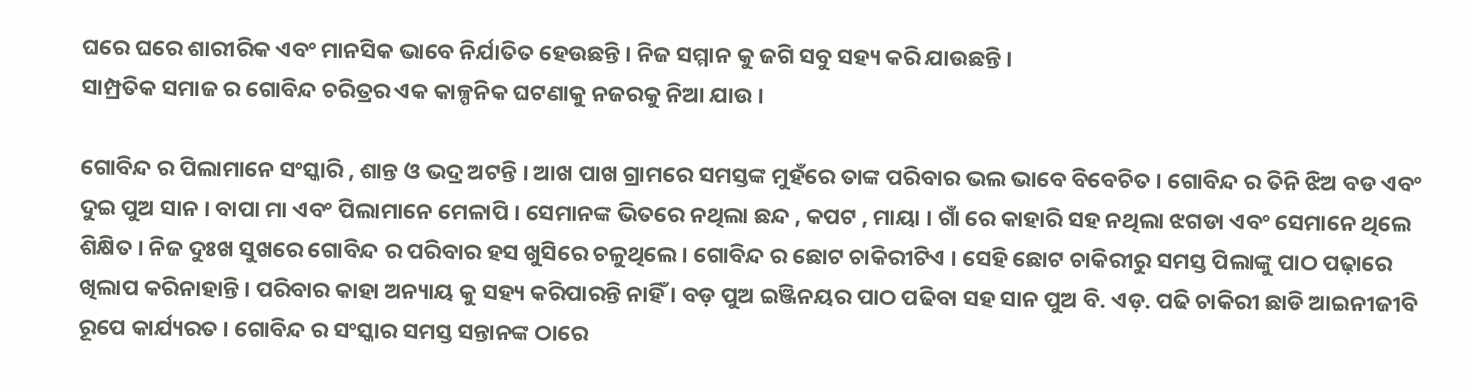ଘରେ ଘରେ ଶାରୀରିକ ଏବଂ ମାନସିକ ଭାବେ ନିର୍ଯାତିତ ହେଉଛନ୍ତି । ନିଜ ସମ୍ମାନ କୁ ଜଗି ସବୁ ସହ୍ୟ କରି ଯାଉଛନ୍ତି ।
ସାମ୍ପ୍ରତିକ ସମାଜ ର ଗୋବିନ୍ଦ ଚରିତ୍ରର ଏକ କାଳ୍ପନିକ ଘଟଣାକୁ ନଜରକୁ ନିଆ ଯାଉ ।

ଗୋବିନ୍ଦ ର ପିଲାମାନେ ସଂସ୍କାରି , ଶାନ୍ତ ଓ ଭଦ୍ର ଅଟନ୍ତି । ଆଖ ପାଖ ଗ୍ରାମରେ ସମସ୍ତଙ୍କ ମୁହଁରେ ତାଙ୍କ ପରିବାର ଭଲ ଭାବେ ବିବେଚିତ । ଗୋବିନ୍ଦ ର ତିନି ଝିଅ ବଡ ଏବଂ ଦୁଇ ପୁଅ ସାନ । ବାପା ମା ଏବଂ ପିଲାମାନେ ମେଳାପି । ସେମାନଙ୍କ ଭିତରେ ନଥିଲା ଛନ୍ଦ , କପଟ , ମାୟା । ଗାଁ ରେ କାହାରି ସହ ନଥିଲା ଝଗଡା ଏବଂ ସେମାନେ ଥିଲେ ଶିକ୍ଷିତ । ନିଜ ଦୁଃଖ ସୁଖରେ ଗୋବିନ୍ଦ ର ପରିବାର ହସ ଖୁସିରେ ଚଳୁଥିଲେ । ଗୋବିନ୍ଦ ର ଛୋଟ ଚାକିରୀଟିଏ । ସେହି ଛୋଟ ଚାକିରୀରୁ ସମସ୍ତ ପିଲାଙ୍କୁ ପାଠ ପଢ଼ାରେ ଖିଲାପ କରିନାହାନ୍ତି । ପରିବାର କାହା ଅନ୍ୟାୟ କୁ ସହ୍ୟ କରିପାରନ୍ତି ନାହିଁ । ବଡ଼ ପୁଅ ଇଞ୍ଜିନୟର ପାଠ ପଢିବା ସହ ସାନ ପୁଅ ବି. ଏଡ଼. ପଢି ଚାକିରୀ ଛାଡି ଆଇନୀଜୀବି ରୂପେ କାର୍ଯ୍ୟରତ । ଗୋବିନ୍ଦ ର ସଂସ୍କାର ସମସ୍ତ ସନ୍ତାନଙ୍କ ଠାରେ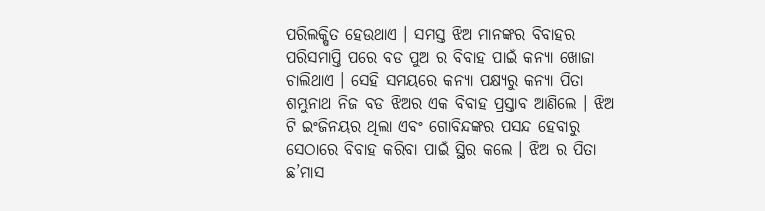ପରିଲକ୍ଷିତ ହେଉଥାଏ । ସମସ୍ତ ଝିଅ ମାନଙ୍କର ବିବାହର ପରିସମାପ୍ତି ପରେ ବଡ ପୁଅ ର ବିବାହ ପାଇଁ କନ୍ୟା ଖୋଜା ଚାଲିଥାଏ । ସେହି ସମୟରେ କନ୍ୟା ପକ୍ଷ୍ୟରୁ କନ୍ୟା ପିତା ଶମ୍ଭୁନାଥ ନିଜ ବଡ ଝିଅର ଏକ ବିବାହ ପ୍ରସ୍ତାବ ଆଣିଲେ । ଝିଅ ଟି ଇଂଜିନୟର ଥିଲା ଏବଂ ଗୋବିନ୍ଦଙ୍କର ପସନ୍ଦ ହେବାରୁ ସେଠାରେ ବିବାହ କରିବା ପାଇଁ ସ୍ଥିର କଲେ । ଝିଅ ର ପିତା ଛ’ମାସ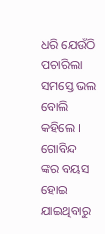ଧରି ଯେଉଁଠି ପଚାରିଲା ସମସ୍ତେ ଭଲ ବୋଲି କହିଲେ । ଗୋବିନ୍ଦ ଙ୍କର ବୟସ ହୋଇ ଯାଇଥିବାରୁ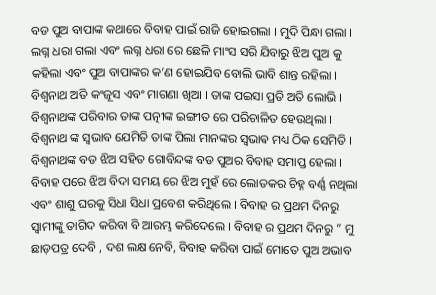ବଡ ପୁଅ ବାପାଙ୍କ କଥାରେ ବିବାହ ପାଇଁ ରାଜି ହୋଇଗଲା । ମୁଦି ପିନ୍ଧା ଗଲା । ଲଗ୍ନ ଧରା ଗଲା ଏବଂ ଲଗ୍ନ ଧରା ରେ ଛେଳି ମାଂସ ସରି ଯିବାରୁ ଝିଅ ପୁଅ କୁ କହିଲା ଏବଂ ପୁଅ ବାପାଙ୍କର କ’ଣ ହୋଇଯିବ ବୋଲି ଭାବି ଶାନ୍ତ ରହିଲା । ବିଶ୍ଵନାଥ ଅତି କଂଜୂସ ଏବଂ ମାଗଣା ଖିଆ । ତାଙ୍କ ପଇସା ପ୍ରତି ଅତି ଲୋଭି । ବିଶ୍ଵନାଥଙ୍କ ପରିବାର ତାଙ୍କ ପତ୍ନୀଙ୍କ ଇଙ୍ଗୀତ ରେ ପରିଚାଳିତ ହେଉଥିଲା । ବିଶ୍ୱନାଥ ଙ୍କ ସ୍ଵଭାବ ଯେମିତି ତାଙ୍କ ପିଲା ମାନଙ୍କର ସ୍ଵଭାଵ ମଧ୍ୟ ଠିକ ସେମିତି । ବିଶ୍ଵନାଥଙ୍କ ବଡ ଝିଅ ସହିତ ଗୋବିନ୍ଦଙ୍କ ବଡ ପୁଅର ବିବାହ ସମାପ୍ତ ହେଲା । ବିବାହ ପରେ ଝିଅ ବିଦା ସମୟ ରେ ଝିଅ ମୁହଁ ରେ ଲୋତକର ଚିହ୍ନ ବର୍ଣ୍ଣ ନଥିଲା ଏବଂ ଶାଶୁ ଘରକୁ ସିଧା ସିଧା ପ୍ରବେଶ କରିଥିଲେ । ବିବାହ ର ପ୍ରଥମ ଦିନରୁ ସ୍ୱାମୀଙ୍କୁ ତାଗିଦ କରିବା ବି ଆରମ୍ଭ କରିଦେଲେ । ବିବାହ ର ପ୍ରଥମ ଦିନରୁ ” ମୁ ଛାଡ଼ପତ୍ର ଦେବି , ଦଶ ଲକ୍ଷ ନେବି, ବିବାହ କରିବା ପାଇଁ ମୋତେ ପୁଅ ଅଭାବ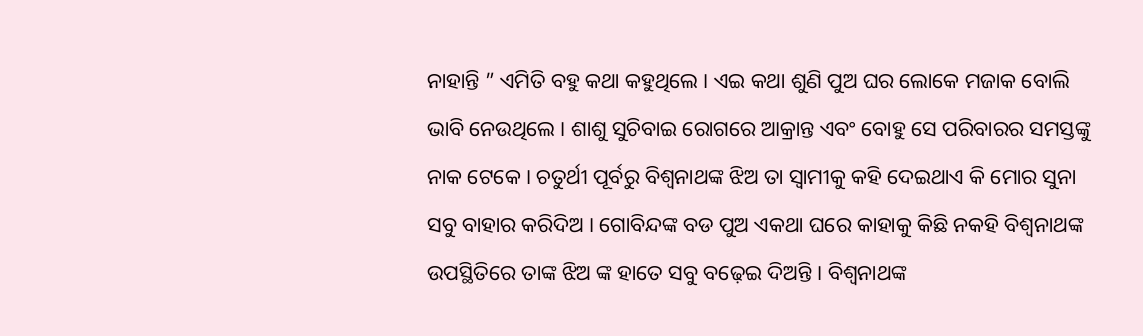ନାହାନ୍ତି ” ଏମିତି ବହୁ କଥା କହୁଥିଲେ । ଏଇ କଥା ଶୁଣି ପୁଅ ଘର ଲୋକେ ମଜାକ ବୋଲି ଭାବି ନେଉଥିଲେ । ଶାଶୁ ସୁଚିବାଇ ରୋଗରେ ଆକ୍ରାନ୍ତ ଏବଂ ବୋହୁ ସେ ପରିବାରର ସମସ୍ତଙ୍କୁ ନାକ ଟେକେ । ଚତୁର୍ଥୀ ପୂର୍ବରୁ ବିଶ୍ଵନାଥଙ୍କ ଝିଅ ତା ସ୍ୱାମୀକୁ କହି ଦେଇଥାଏ କି ମୋର ସୁନା ସବୁ ବାହାର କରିଦିଅ । ଗୋବିନ୍ଦଙ୍କ ବଡ ପୁଅ ଏକଥା ଘରେ କାହାକୁ କିଛି ନକହି ବିଶ୍ୱନାଥଙ୍କ ଉପସ୍ଥିତିରେ ତାଙ୍କ ଝିଅ ଙ୍କ ହାତେ ସବୁ ବଢ଼େଇ ଦିଅନ୍ତି । ବିଶ୍ୱନାଥଙ୍କ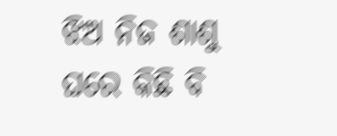ଝିଅ ନିଜ ଶାଶୁ ଘରେ କିଛି ବି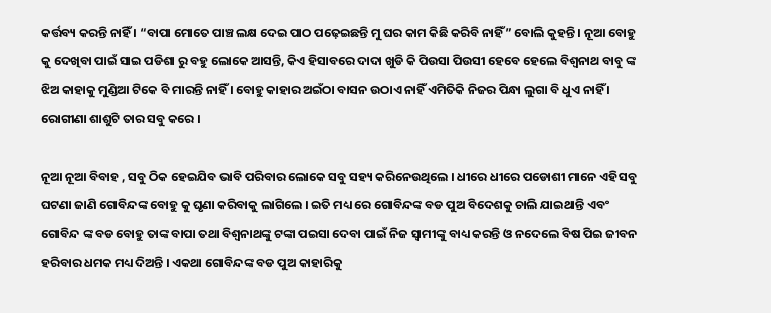କର୍ତ୍ତବ୍ୟ କରନ୍ତି ନାହିଁ । “ବାପା ମୋତେ ପାଞ୍ଚ ଲକ୍ଷ ଦେଇ ପାଠ ପଢ଼େଇଛନ୍ତି ମୁ ଘର କାମ କିଛି କରିବି ନାହିଁ” ବୋଲି କୁହନ୍ତି । ନୂଆ ବୋହୁ କୁ ଦେଖିବା ପାଇଁ ସାଇ ପଡିଶା ରୁ ବହୁ ଲୋକେ ଆସନ୍ତି, କିଏ ହିସାବରେ ଦାଦା ଖୁଡି କି ପିଉସା ପିଉସୀ ହେବେ ହେଲେ ବିଶ୍ୱନାଥ ବାବୁ ଙ୍କ ଝିଅ କାହାକୁ ମୁଣ୍ଡିଆ ଟିକେ ବି ମାରନ୍ତି ନାହିଁ । ବୋହୁ କାହାର ଅଇଁଠା ବାସନ ଉଠାଏ ନାହିଁ ଏମିତିକି ନିଜର ପିନ୍ଧା ଲୁଗା ବି ଧୁଏ ନାହିଁ । ରୋଗୀଣା ଶାଶୁଟି ତାର ସବୁ କରେ ।

ନୂଆ ନୂଆ ବିବାହ , ସବୁ ଠିକ ହେଇଯିବ ଭାବି ପରିବାର ଲୋକେ ସବୁ ସହ୍ୟ କରିନେଉଥିଲେ । ଧୀରେ ଧୀରେ ପଡୋଶୀ ମାନେ ଏହି ସବୁ ଘଟଣା ଜାଣି ଗୋବିନ୍ଦଙ୍କ ବୋହୁ କୁ ଘୃଣା କରିବାକୁ ଲାଗିଲେ । ଇତି ମଧ୍ୟ ରେ ଗୋବିନ୍ଦଙ୍କ ବଡ ପୁଅ ବିଦେଶକୁ ଚାଲି ଯାଇଥାନ୍ତି ଏବଂ ଗୋବିନ୍ଦ ଙ୍କ ବଡ ବୋହୁ ତାଙ୍କ ବାପା ତଥା ବିଶ୍ୱନାଥଙ୍କୁ ଟଙ୍କା ପଇସା ଦେବା ପାଇଁ ନିଜ ସ୍ୱାମୀଙ୍କୁ ବାଧ୍ୟ କରନ୍ତି ଓ ନଦେଲେ ବିଷ ପିଇ ଜୀବନ ହରିବାର ଧମକ ମଧ୍ୟ ଦିଅନ୍ତି । ଏକଥା ଗୋବିନ୍ଦଙ୍କ ବଡ ପୁଅ କାହାରିକୁ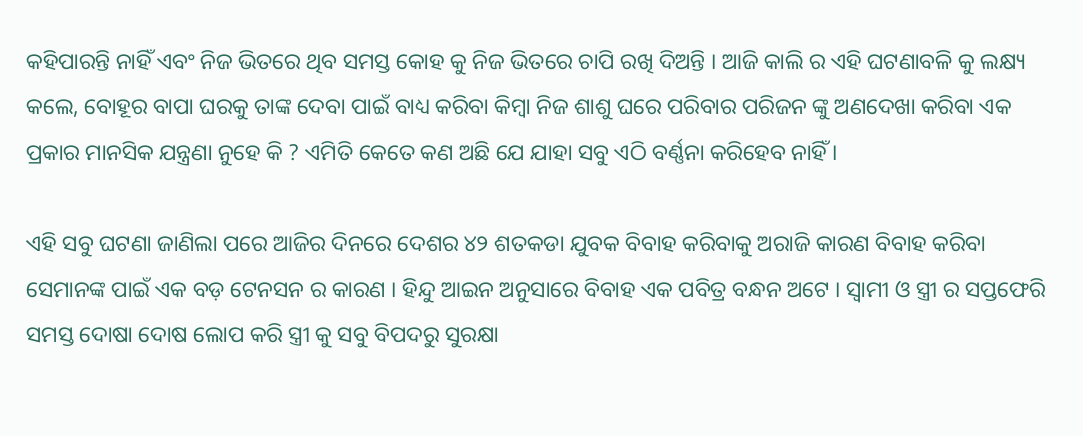କହିପାରନ୍ତି ନାହିଁ ଏବଂ ନିଜ ଭିତରେ ଥିବ ସମସ୍ତ କୋହ କୁ ନିଜ ଭିତରେ ଚାପି ରଖି ଦିଅନ୍ତି । ଆଜି କାଲି ର ଏହି ଘଟଣାବଳି କୁ ଲକ୍ଷ୍ୟ କଲେ, ବୋହୂର ବାପା ଘରକୁ ତାଙ୍କ ଦେବା ପାଇଁ ବାଧ୍ୟ କରିବା କିମ୍ବା ନିଜ ଶାଶୁ ଘରେ ପରିବାର ପରିଜନ ଙ୍କୁ ଅଣଦେଖା କରିବା ଏକ ପ୍ରକାର ମାନସିକ ଯନ୍ତ୍ରଣା ନୁହେ କି ? ଏମିତି କେତେ କଣ ଅଛି ଯେ ଯାହା ସବୁ ଏଠି ବର୍ଣ୍ଣନା କରିହେବ ନାହିଁ ।

ଏହି ସବୁ ଘଟଣା ଜାଣିଲା ପରେ ଆଜିର ଦିନରେ ଦେଶର ୪୨ ଶତକଡା ଯୁବକ ବିବାହ କରିବାକୁ ଅରାଜି କାରଣ ବିବାହ କରିବା ସେମାନଙ୍କ ପାଇଁ ଏକ ବଡ଼ ଟେନସନ ର କାରଣ । ହିନ୍ଦୁ ଆଇନ ଅନୁସାରେ ବିବାହ ଏକ ପବିତ୍ର ବନ୍ଧନ ଅଟେ । ସ୍ୱାମୀ ଓ ସ୍ତ୍ରୀ ର ସପ୍ତଫେରି ସମସ୍ତ ଦୋଷା ଦୋଷ ଲୋପ କରି ସ୍ତ୍ରୀ କୁ ସବୁ ବିପଦରୁ ସୁରକ୍ଷା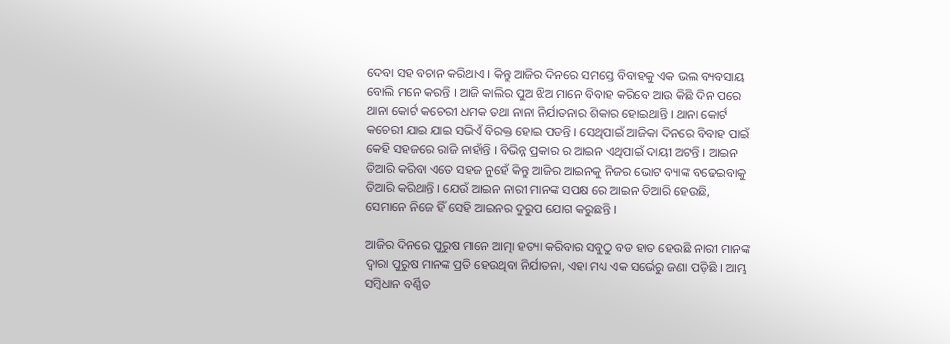ଦେବା ସହ ବଚାନ କରିଥାଏ । କିନ୍ତୁ ଆଜିର ଦିନରେ ସମସ୍ତେ ବିବାହକୁ ଏକ ଭଲ ବ୍ୟବସାୟ ବୋଲି ମନେ କରନ୍ତି । ଆଜି କାଲିର ପୁଅ ଝିଅ ମାନେ ବିବାହ କରିବେ ଆଉ କିଛି ଦିନ ପରେ ଥାନା କୋର୍ଟ କଚେରୀ ଧମକ ତଥା ନାନା ନିର୍ଯାତନାର ଶିକାର ହୋଇଥାନ୍ତି । ଥାନା କୋର୍ଟ କଚେରୀ ଯାଇ ଯାଇ ସଭିଏଁ ବିରକ୍ତ ହୋଇ ପଡନ୍ତି । ସେଥିପାଇଁ ଆଜିକା ଦିନରେ ବିବାହ ପାଇଁ କେହି ସହଜରେ ରାଜି ନାହାଁନ୍ତି । ବିଭିନ୍ନ ପ୍ରକାର ର ଆଇନ ଏଥିପାଇଁ ଦାୟୀ ଅଟନ୍ତି । ଆଇନ ତିଆରି କରିବା ଏତେ ସହଜ ନୁହେଁ କିନ୍ତୁ ଆଜିର ଆଇନକୁ ନିଜର ଭୋଟ ବ୍ୟାଙ୍କ ବଢେଇବାକୁ ତିଆରି କରିଥାନ୍ତି । ଯେଉଁ ଆଇନ ନାରୀ ମାନଙ୍କ ସପକ୍ଷ ରେ ଆଇନ ତିଆରି ହେଉଛି, ସେମାନେ ନିଜେ ହିଁ ସେହି ଆଇନର ଦୁରୁପ ଯୋଗ କରୁଛନ୍ତି ।

ଆଜିର ଦିନରେ ପୁରୁଷ ମାନେ ଆତ୍ମା ହତ୍ୟା କରିବାର ସବୁଠୁ ବଡ ହାତ ହେଉଛି ନାରୀ ମାନଙ୍କ ଦ୍ୱାରା ପୁରୁଷ ମାନଙ୍କ ପ୍ରତି ହେଉଥିବା ନିର୍ଯାତନା, ଏହା ମଧ୍ୟ ଏକ ସର୍ଭେରୁ ଜଣା ପଡ଼ିଛି । ଆମ୍ଭ ସମ୍ବିଧାନ ବର୍ଣ୍ଣିତ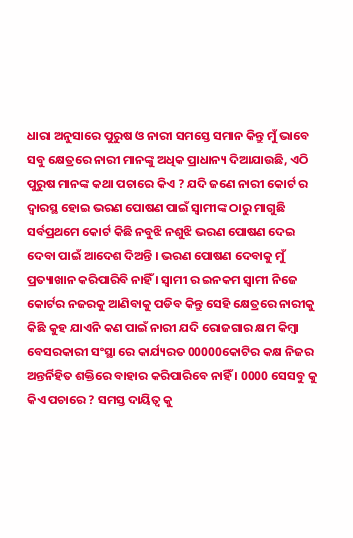ଧାରା ଅନୁସାରେ ପୁରୁଷ ଓ ନାରୀ ସମସ୍ତେ ସମାନ କିନ୍ତୁ ମୁଁ ଭାବେ ସବୁ କ୍ଷେତ୍ରରେ ନାରୀ ମାନଙ୍କୁ ଅଧିକ ପ୍ରାଧାନ୍ୟ ଦିଆଯାଉଛି, ଏଠି ପୁରୁଷ ମାନଙ୍କ କଥା ପଚାରେ କିଏ ? ଯଦି ଜଣେ ନାରୀ କୋର୍ଟ ର ଦ୍ୱାରସ୍ଥ ହୋଇ ଭରଣ ପୋଷଣ ପାଇଁ ସ୍ୱାମୀଙ୍କ ଠାରୁ ମାଗୁଛି ସର୍ବପ୍ରଥମେ କୋର୍ଟ କିଛି ନବୁଝି ନଶୁଝି ଭରଣ ପୋଷଣ ଦେଇ ଦେବା ପାଇଁ ଆଦେଶ ଦିଅନ୍ତି । ଭରଣ ପୋଷଣ ଦେବାକୁ ମୁଁ ପ୍ରତ୍ୟାଖାନ କରିପାରିବି ନାହିଁ । ସ୍ୱାମୀ ର ଇନକମ ସ୍ୱାମୀ ନିଜେ କୋର୍ଟର ନଜରକୁ ଆଣିବାକୁ ପଡିବ କିନ୍ତୁ ସେହି କ୍ଷେତ୍ରରେ ନାରୀକୁ କିଛି କୁହ ଯାଏନି କଣ ପାଇଁ ନାରୀ ଯଦି ରୋଜଗାର କ୍ଷମ କିମ୍ବା ବେସରକାରୀ ସଂସ୍ଥା ରେ କାର୍ଯ୍ୟରତ 00000କୋଟିର କକ୍ଷ ନିଜର ଅନ୍ତର୍ନିହିତ ଶକ୍ତିରେ ବାହାର କରିପାରିବେ ନାହିଁ । 0000 ସେସବୁ କୁ କିଏ ପଚାରେ ? ସମସ୍ତ ଦାୟିତ୍ୱ କୁ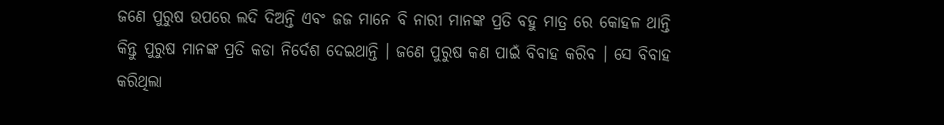ଜଣେ ପୁରୁଷ ଉପରେ ଲଦି ଦିଅନ୍ତି ଏବଂ ଜଜ ମାନେ ବି ନାରୀ ମାନଙ୍କ ପ୍ରତି ବହୁ ମାତ୍ର ରେ କୋହଳ ଥାନ୍ତି କିନ୍ତୁ ପୁରୁଷ ମାନଙ୍କ ପ୍ରତି କଡା ନିର୍ଦେଶ ଦେଇଥାନ୍ତି । ଜଣେ ପୁରୁଷ କଣ ପାଇଁ ବିବାହ କରିବ । ସେ ବିବାହ କରିଥିଲା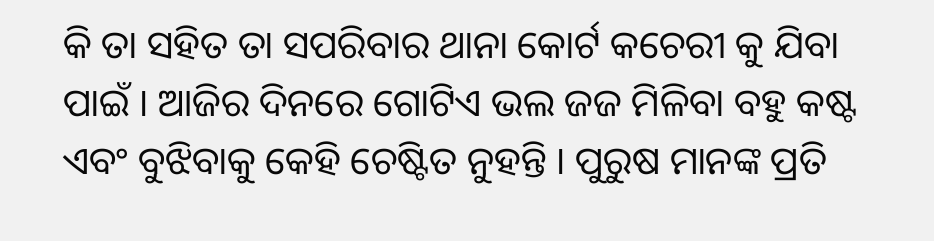କି ତା ସହିତ ତା ସପରିବାର ଥାନା କୋର୍ଟ କଚେରୀ କୁ ଯିବା ପାଇଁ । ଆଜିର ଦିନରେ ଗୋଟିଏ ଭଲ ଜଜ ମିଳିବା ବହୁ କଷ୍ଟ ଏବଂ ବୁଝିବାକୁ କେହି ଚେଷ୍ଟିତ ନୁହନ୍ତି । ପୁରୁଷ ମାନଙ୍କ ପ୍ରତି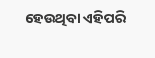ହେଉଥିବା ଏହିପରି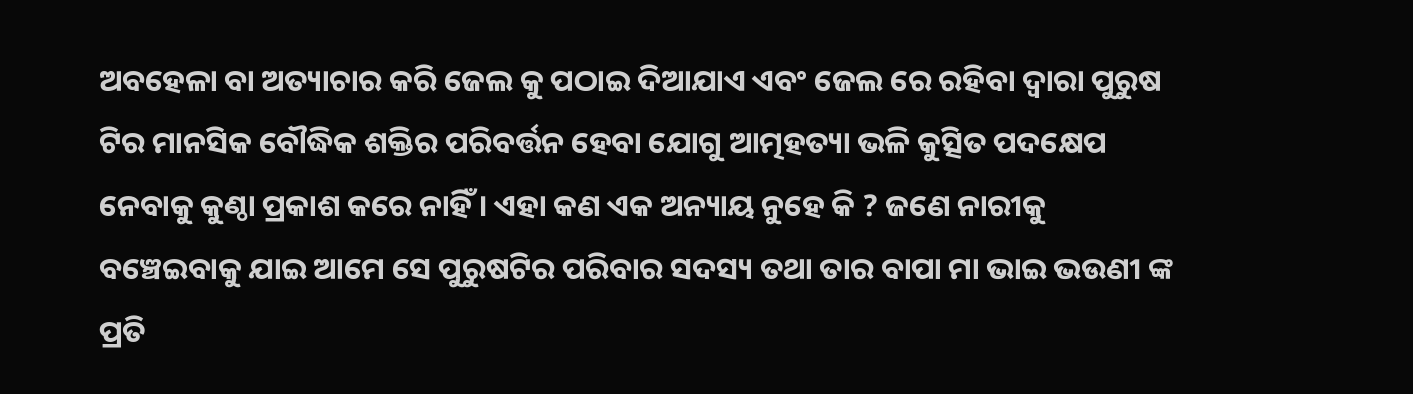ଅବହେଳା ବା ଅତ୍ୟାଚାର କରି ଜେଲ କୁ ପଠାଇ ଦିଆଯାଏ ଏବଂ ଜେଲ ରେ ରହିବା ଦ୍ୱାରା ପୁରୁଷ ଟିର ମାନସିକ ବୌଦ୍ଧିକ ଶକ୍ତିର ପରିବର୍ତ୍ତନ ହେବା ଯୋଗୁ ଆତ୍ମହତ୍ୟା ଭଳି କୁତ୍ସିତ ପଦକ୍ଷେପ ନେବାକୁ କୁଣ୍ଠା ପ୍ରକାଶ କରେ ନାହିଁ । ଏହା କଣ ଏକ ଅନ୍ୟାୟ ନୁହେ କି ? ଜଣେ ନାରୀକୁ ବଞ୍ଚେଇବାକୁ ଯାଇ ଆମେ ସେ ପୁରୁଷଟିର ପରିବାର ସଦସ୍ୟ ତଥା ତାର ବାପା ମା ଭାଇ ଭଉଣୀ ଙ୍କ ପ୍ରତି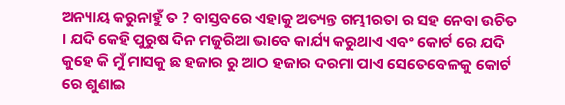ଅନ୍ୟାୟ କରୁନାହୁଁ ତ ? ବାସ୍ତବରେ ଏହାକୁ ଅତ୍ୟନ୍ତ ଗମ୍ଭୀରତା ର ସହ ନେବା ଉଚିତ । ଯଦି କେହି ପୁରୁଷ ଦିନ ମଜୁରିଆ ଭାବେ କାର୍ଯ୍ୟ କରୁଥାଏ ଏବଂ କୋର୍ଟ ରେ ଯଦି କୁହେ କି ମୁଁ ମାସକୁ ଛ ହଜାର ରୁ ଆଠ ହଜାର ଦରମା ପାଏ ସେତେବେଳକୁ କୋର୍ଟ ରେ ଶୁଣାଇ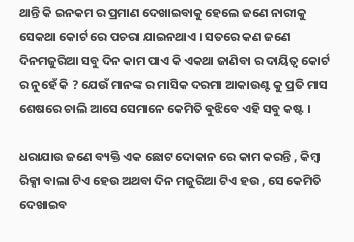ଥାନ୍ତି କି ଇନକମ ର ପ୍ରମାଣ ଦେଖାଇବାକୁ ହେଲେ ଜଣେ ନାରୀକୁ ସେକଥା କୋର୍ଟ ରେ ପଚରା ଯାଇନଥାଏ । ସତରେ କଣ ଜଣେ ଦିନମଜୁରିଆ ସବୁ ଦିନ କାମ ପାଏ କି ଏକଥା ଜାଣିବା ର ଦାୟିତ୍ୱ କୋର୍ଟ ର ନୁହେଁ କି ? ଯେଉଁ ମାନଙ୍କ ର ମାସିକ ଦରମା ଆକାଉଣ୍ଟ କୁ ପ୍ରତି ମାସ ଶେଷରେ ଚାଲି ଆସେ ସେମାନେ କେମିତି ଵୁଝିବେ ଏହି ସବୁ କଷ୍ଟ ।

ଧରାଯାଉ ଜଣେ ବ୍ୟକ୍ତି ଏକ ଛୋଟ ଦୋକାନ ରେ କାମ କରନ୍ତି , କିମ୍ବା ରିକ୍ସା ବାଲା ଟିଏ ହେଉ ଅଥବା ଦିନ ମଜୁରିଆ ଟିଏ ହଉ , ସେ କେମିତି ଦେଖାଇବ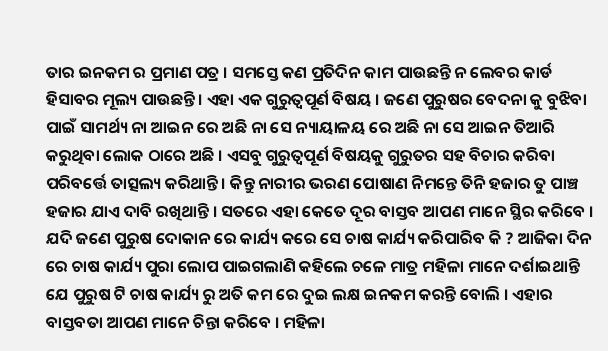ତାର ଇନକମ ର ପ୍ରମାଣ ପତ୍ର । ସମସ୍ତେ କଣ ପ୍ରତିଦିନ କାମ ପାଉଛନ୍ତି ନ ଲେବର କାର୍ଡ ହିସାବର ମୂଲ୍ୟ ପାଉଛନ୍ତି । ଏହା ଏକ ଗୁରୁତ୍ୱପୂର୍ଣ ବିଷୟ । ଜଣେ ପୁରୁଷର ବେଦନା କୁ ବୁଝିବା ପାଇଁ ସାମର୍ଥ୍ୟ ନା ଆଇନ ରେ ଅଛି ନା ସେ ନ୍ୟାୟାଳୟ ରେ ଅଛି ନା ସେ ଆଇନ ତିଆରି କରୁଥିବା ଲୋକ ଠାରେ ଅଛି । ଏସବୁ ଗୁରୁତ୍ୱପୂର୍ଣ ବିଷୟକୁ ଗୁରୁତର ସହ ବିଚାର କରିବା ପରିବର୍ତ୍ତେ ତାତ୍ସଲ୍ୟ କରିଥାନ୍ତି । କିନ୍ତୁ ନାରୀର ଭରଣ ପୋଷାଣ ନିମନ୍ତେ ତିନି ହଜାର ତୁ ପାଞ୍ଚ ହଜାର ଯାଏ ଦାବି ରଖିଥାନ୍ତି । ସତରେ ଏହା କେତେ ଦୂର ବାସ୍ତବ ଆପଣ ମାନେ ସ୍ଥିର କରିବେ । ଯଦି ଜଣେ ପୁରୁଷ ଦୋକାନ ରେ କାର୍ଯ୍ୟ କରେ ସେ ଚାଷ କାର୍ଯ୍ୟ କରିପାରିବ କି ? ଆଜିକା ଦିନ ରେ ଚାଷ କାର୍ଯ୍ୟ ପୁରା ଲୋପ ପାଇଗଲାଣି କହିଲେ ଚଳେ ମାତ୍ର ମହିଳା ମାନେ ଦର୍ଶାଇଥାନ୍ତି ଯେ ପୁରୁଷ ଟି ଚାଷ କାର୍ଯ୍ୟ ରୁ ଅତି କମ ରେ ଦୁଇ ଲକ୍ଷ ଇନକମ କରନ୍ତି ବୋଲି । ଏହାର ବାସ୍ତବତା ଆପଣ ମାନେ ଚିନ୍ତା କରିବେ । ମହିଳା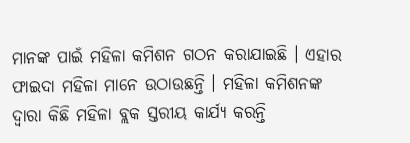ମାନଙ୍କ ପାଇଁ ମହିଳା କମିଶନ ଗଠନ କରାଯାଇଛି । ଏହାର ଫାଇଦା ମହିଳା ମାନେ ଉଠାଉଛନ୍ତି । ମହିଳା କମିଶନଙ୍କ ଦ୍ୱାରା କିଛି ମହିଳା ବ୍ଲକ ସ୍ତରୀୟ କାର୍ଯ୍ୟ କରନ୍ତି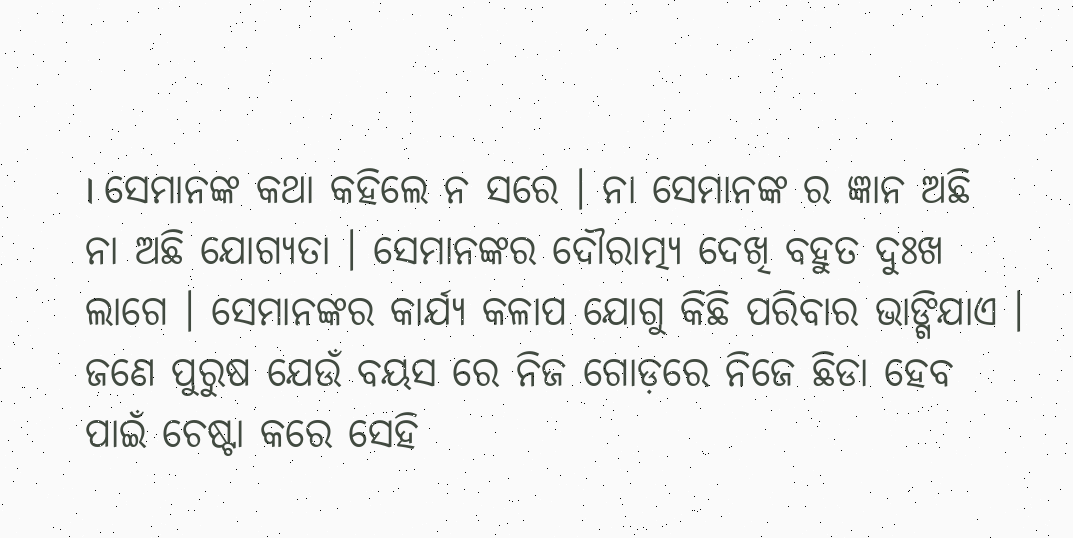। ସେମାନଙ୍କ କଥା କହିଲେ ନ ସରେ । ନା ସେମାନଙ୍କ ର ଜ୍ଞାନ ଅଛି ନା ଅଛି ଯୋଗ୍ୟତା । ସେମାନଙ୍କର ଦୌରାତ୍ମ୍ୟ ଦେଖି ବହୁତ ଦୁଃଖ ଲାଗେ । ସେମାନଙ୍କର କାର୍ଯ୍ୟ କଳାପ ଯୋଗୁ କିଛି ପରିବାର ଭାଙ୍ଗିଯାଏ । ଜଣେ ପୁରୁଷ ଯେଉଁ ବୟସ ରେ ନିଜ ଗୋଡ଼ରେ ନିଜେ ଛିଡା ହେବ ପାଇଁ ଚେଷ୍ଟା କରେ ସେହି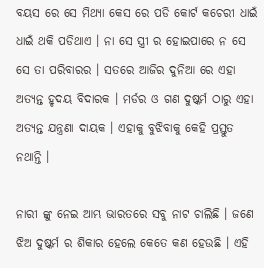ବୟସ ରେ ସେ ମିଥ୍ୟା କେସ ରେ ପଡି କୋର୍ଟ କଚେରୀ ଧାଇଁ ଧାଇଁ ଥକି ପଡିଥାଏ । ନା ସେ ସ୍ତ୍ରୀ ର ହୋଇପାରେ ନ ସେ ସେ ତା ପରିବାରର । ସତରେ ଆଜିର ଦୁନିଆ ରେ ଏହା ଅତ୍ୟନ୍ତ ହୃଦୟ ବିଦାରକ । ମର୍ଡର ଓ ଗଣ ଦୁଷ୍କର୍ମ ଠାରୁ ଏହା ଅତ୍ୟନ୍ତ ଯନ୍ତ୍ରଣା ଦାୟକ । ଏହାକୁ ବୁଝିବାକୁ କେହି ପ୍ରସ୍ତୁତ ନଥାନ୍ତି ।

ନାରୀ ଙ୍କୁ ନେଇ ଆମ୍ଭ ଭାରତରେ ସବୁ ନାଟ ଚାଲିଛି । ଜଣେ ଝିଅ ଦୁଷ୍କର୍ମ ର ଶିକାର ହେଲେ କେତେ କଣ ହେଉଛି । ଏହି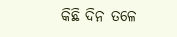କିଛି ଦିନ ତଳେ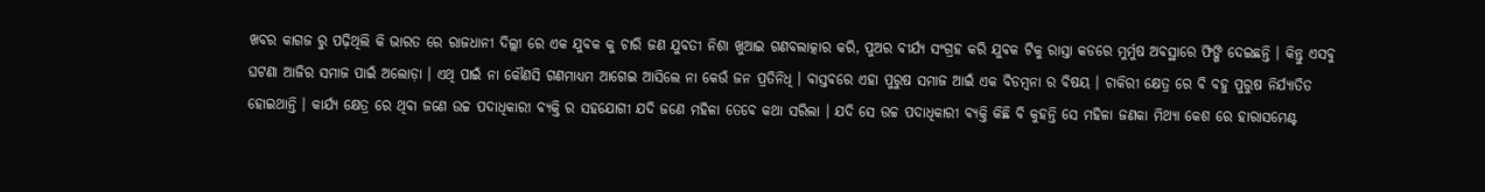ଖବର କାଗଜ ରୁ ପଢ଼ିଥିଲି କି ଭାରତ ରେ ରାଜଧାନୀ ଦିଲ୍ଲୀ ରେ ଏକ ଯୁବକ କୁ ଚାରି ଜଣ ଯୁବତୀ ନିଶା ଖୁଆଇ ଗଣବଲାତ୍କାର କରି, ପୁଅର ବୀର୍ଯ୍ୟ ସଂଗ୍ରହ କରି ଯୁବକ ଟିକୁ ରାସ୍ତା କଡରେ ମୁର୍ମୁଷ ଅବସ୍ଥାରେ ଫିଙ୍ଗି ଦେଇଛନ୍ତି । କିନ୍ତୁ ଏସବୁ ଘଟଣା ଆଜିର ସମାଜ ପାଇଁ ଅଲୋଡ଼ା । ଏଥି ପାଇଁ ନା କୌଣସି ଗଣମାଧ୍ୟମ ଆଗେଇ ଆସିଲେ ନା କେଉଁ ଜନ ପ୍ରତିନିଧି । ବାସ୍ତବରେ ଏହା ପୁରୁଷ ସମାଜ ଆଇଁ ଏକ ବିଡମ୍ବନା ର ବିଷୟ । ଚାକିରୀ କ୍ଷେତ୍ର ରେ ବି ବହୁ ପୁରୁଷ ନିର୍ଯ୍ୟାତିତ ହୋଇଥାନ୍ତି । କାର୍ଯ୍ୟ କ୍ଷେତ୍ର ରେ ଥିବା ଜଣେ ଉଚ୍ଚ ପଦାଧିକାରୀ ବ୍ୟକ୍ତି ର ସହଯୋଗୀ ଯଦି ଜଣେ ମହିଳା ତେବେ କଥା ସରିଲା । ଯଦି ସେ ଉଚ୍ଚ ପଦାଧିକାରୀ ବ୍ୟକ୍ତି କିଛି ବି କୁହନ୍ତି ସେ ମହିଳା ଜଣକା ମିଥ୍ୟା କେଶ ରେ ହାରାସମେଣ୍ଟ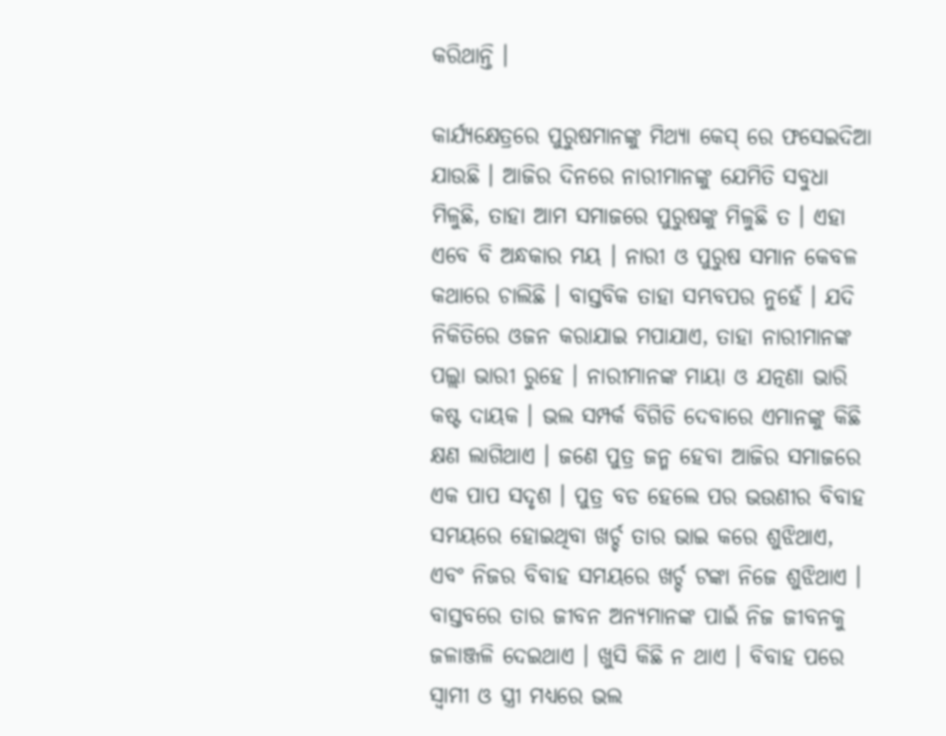କରିଥାନ୍ତି ।

କାର୍ଯ୍ୟକ୍ଷେତ୍ରରେ ପୁରୁଷମାନଙ୍କୁ ମିଥ୍ୟା କେସ୍ ରେ ଫସେଇଦିଆ ଯାଉଛି । ଆଜିର ଦିନରେ ନାରୀମାନଙ୍କୁ ଯେମିତି ସବୁଧା ମିଳୁଛି, ତାହା ଆମ ସମାଜରେ ପୁରୁଷଙ୍କୁ ମିଳୁଛି ତ । ଏହା ଏବେ ବି ଅନ୍ଧକାର ମୟ । ନାରୀ ଓ ପୁରୁଷ ସମାନ କେବଳ କଥାରେ ଚାଲିଛି । ବାସ୍ତବିକ ତାହା ସମ୍ଭବପର ନୁହେଁ । ଯଦି ନିକିତିରେ ଓଜନ କରାଯାଇ ମପାଯାଏ, ତାହା ନାରୀମାନଙ୍କ ପଲ୍ଲା ଭାରୀ ରୁହେ । ନାରୀମାନଙ୍କ ମାୟା ଓ ଯତ୍ନଣା ଭାରି କଷ୍ଟ ଦାୟକ । ଭଲ ସମ୍ପର୍କ ବିଗିଡି ଦେବାରେ ଏମାନଙ୍କୁ କିଛି କ୍ଷଣ ଲାଗିଥାଏ । ଜଣେ ପୁତ୍ର ଜନ୍ମ ହେବା ଆଜିର ସମାଜରେ ଏକ ପାପ ସଦୃଶ । ପୁତ୍ର ବଡ ହେଲେ ପର ଭଉଣୀର ବିବାହ ସମୟରେ ହୋଇଥିବା ଖର୍ଚ୍ଚ ତାର ଭାଇ କରେ ଶୁଝିଥାଏ, ଏବଂ ନିଜର ବିବାହ ସମୟରେ ଖର୍ଚ୍ଚ ଟଙ୍କା ନିଜେ ଶୁଝିଥାଏ । ବାସ୍ତବରେ ତାର ଜୀବନ ଅନ୍ୟମାନଙ୍କ ପାଇଁ ନିଜ ଜୀବନକୁ ଜଳାଞ୍ଜଳି ଦେଇଥାଏ । ଖୁସି କିଛି ନ ଥାଏ । ବିବାହ ପରେ ସ୍ୱାମୀ ଓ ସ୍ତ୍ରୀ ମଧ୍ୟରେ ଭଲ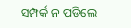ସମ୍ପର୍କ ନ ପଡିଲେ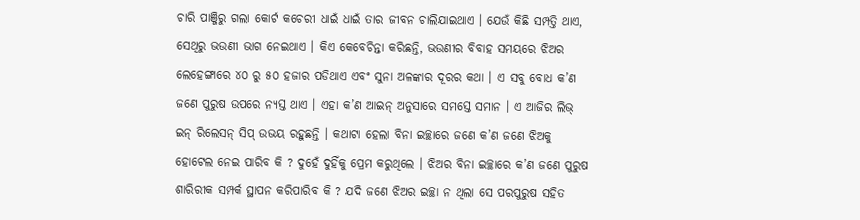ଚାରି ପାଞ୍ଜିରୁ ଗଲା କୋର୍ଟ କଚେରୀ ଧାଇଁ ଧାଇଁ ତାର ଜୀବନ ଚାଲିଯାଇଥାଏ । ଯେଉଁ କିଛି ସମ୍ପତ୍ତି ଥାଏ, ସେଥିରୁ ଭଉଣୀ ଭାଗ ନେଇଥାଏ । କିଏ କେବେଚିନ୍ତା କରିଛନ୍ତି, ଭଉଣୀର ବିବାହ ସମୟରେ ଝିଅର ଲେହେଙ୍ଗାରେ ୪୦ ରୁ ୫୦ ହଜାର ପଡିଥାଏ ଏବଂ ସୁନା ଅଳଙ୍କାର ଦୂରର କଥା । ଏ ସବୁ ବୋଧ କ’ଣ ଜଣେ ପୁରୁଷ ଉପରେ ନ୍ୟସ୍ତ ଥାଏ । ଏହା କ’ଣ ଆଇନ୍ ଅନୁସାରେ ସମସ୍ତେ ସମାନ । ଏ ଆଜିର ଲିଭ୍ ଇନ୍ ରିଲେସନ୍ ସିପ୍ ଉଭୟ ରହୁଛନ୍ତି । କଥାଟା ହେଲା ବିନା ଇଚ୍ଛାରେ ଜଣେ କ’ଣ ଜଣେ ଝିଅକୁ ହୋଟେଲ ନେଇ ପାରିବ କି ? ଦୁହେଁ ଦୁହିଁକୁ ପ୍ରେମ କରୁଥିଲେ । ଝିଅର ବିନା ଇଚ୍ଛାରେ କ’ଣ ଜଣେ ପୁରୁଷ ଶାରିରୀକ ସମ୍ପର୍କ ସ୍ଥାପନ କରିପାରିବ କି ? ଯଦି ଜଣେ ଝିଅର ଇଚ୍ଛା ନ ଥିଲା ସେ ପରପୁରୁଷ ସହିତ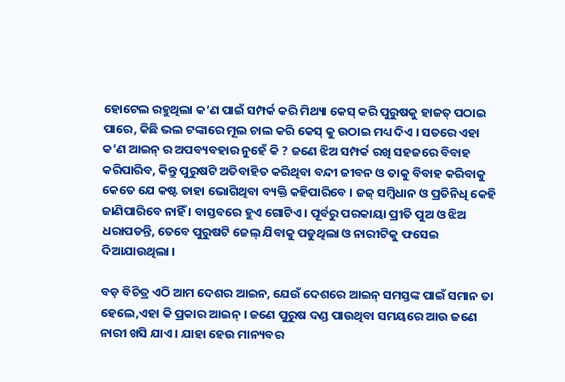ହୋଟେଲ ରହୁଥିଲା କ’ଣ ପାଇଁ ସମ୍ପର୍କ କରି ମିଥ୍ୟା କେସ୍ କରି ପୁରୁଷକୁ ହାଜତ୍ ପଠାଇ ପାରେ, କିଛି ଭଲ ଟଙ୍କାରେ ମୂଲ ଚାଲ କରି କେସ୍ କୁ ଉଠାଇ ମଧ୍ୟ ଦିଏ । ସତରେ ଏହା କ’ଣ ଆଇନ୍ ର ଅପବ୍ୟବହାର ନୁହେଁ କି ? ଜଣେ ଝିଅ ସମ୍ପର୍କ ରଖି ସହଜରେ ବିବାହ କରିପାରିବ, କିନ୍ତୁ ପୁରୁଷଟି ଅତିବାହିତ କରିଥିବା ବନ୍ଦୀ ଜୀବନ ଓ ତାକୁ ବିବାହ କରିବାକୁ କେତେ ଯେ କଷ୍ଟ ତାହା ଭୋଗିଥିବା ବ୍ୟକ୍ତି କହିପାରିବେ । ଜଜ୍ ସମ୍ବିଧାନ ଓ ପ୍ରତିନିଧି କେହି ଜାଣିପାରିବେ ନାହିଁ । ବାସ୍ତବରେ ହୁଏ ଗୋଟିଏ । ପୂର୍ବରୁ ପରକାୟା ପ୍ରୀତି ପୁଅ ଓ ଝିଅ ଧରାପଡନ୍ତି, ତେବେ ପୁରୁଷଟି ଜେଲ୍ ଯିବାକୁ ପଡୁଥିଲା ଓ ନାରୀଟିକୁ ଫସେଇ ଦିଆଯାଉଥିଲା ।

ବଡ଼ ବିଚିତ୍ର ଏଠି ଆମ ଦେଶର ଆଇନ, ଯେଉଁ ଦେଶରେ ଆଇନ୍ ସମସ୍ତଙ୍କ ପାଇଁ ସମାନ ତା ହେଲେ,ଏହା କି ପ୍ରକାର ଆଇନ୍ । ଜଣେ ପୁରୁଷ ଦଣ୍ଡ ପାଉଥିବା ସମୟରେ ଆଉ ଜଣେ ନାରୀ ଖସି ଯାଏ । ଯାହା ହେଉ ମାନ୍ୟବର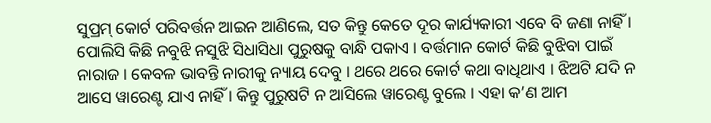ସୁପ୍ରମ୍ କୋର୍ଟ ପରିବର୍ତ୍ତନ ଆଇନ ଆଣିଲେ, ସତ କିନ୍ତୁ କେତେ ଦୂର କାର୍ଯ୍ୟକାରୀ ଏବେ ବି ଜଣା ନାହିଁ । ପୋଲିସି କିଛି ନବୁଝି ନସୁଝି ସିଧାସିଧା ପୁରୁଷକୁ ବାନ୍ଧି ପକାଏ । ବର୍ତ୍ତମାନ କୋର୍ଟ କିଛି ବୁଝିବା ପାଇଁ ନାରାଜ । କେବଳ ଭାବନ୍ତି ନାରୀକୁ ନ୍ୟାୟ ଦେବୁ । ଥରେ ଥରେ କୋର୍ଟ କଥା ବାଧିଥାଏ । ଝିଅଟି ଯଦି ନ ଆସେ ୱାରେଣ୍ଟ ଯାଏ ନାହିଁ । କିନ୍ତୁ ପୁରୁଷଟି ନ ଆସିଲେ ୱାରେଣ୍ଟ ବୁଲେ । ଏହା କ’ଣ ଆମ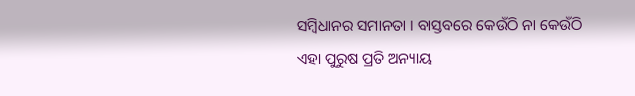ସମ୍ବିଧାନର ସମାନତା । ବାସ୍ତବରେ କେଉଁଠି ନା କେଉଁଠି ଏହା ପୁରୁଷ ପ୍ରତି ଅନ୍ୟାୟ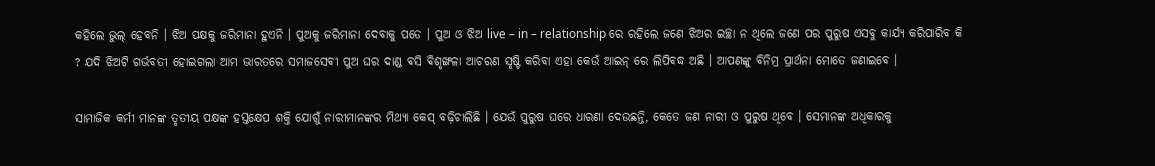କହିଲେ ଭୁଲ୍ ହେବନି । ଝିଅ ପକ୍ଷକୁ ଜରିମାନା ହୁଏନି । ପୁଅକୁ ଜରିମାନା ଦେବାକୁ ପଡେ । ପୁଅ ଓ ଝିଅ live – in – relationship ରେ ରହିଲେ ଜଣେ ଝିଅର ଇଚ୍ଛା ନ ଥିଲେ ଜଣେ ପର ପୁରୁଷ ଏସବୁ କାର୍ଯ୍ୟ କରିପାରିବ କି ? ଯଦି ଝିଅଟି ଗର୍ଭବତୀ ହୋଇଗଲା ଆମ ଭାରତରେ ସମାଜସେବୀ ପୁଅ ଘର ଦାଣ୍ଡ ବସି ବିଶୃଙ୍ଖଳା ଆଚରଣ ସୃଷ୍ଟି କରିବା ଏହା କେଉଁ ଆଇନ୍ ରେ ଲିପିବଦ୍ଧ ଅଛି । ଆପଣଙ୍କୁ ବିନିମ୍ର ପ୍ରାର୍ଥନା ମୋତେ ଜଣାଇବେ ।

ସାମାଜିକ କର୍ମୀ ମାନଙ୍କ ତୃତୀୟ ପକ୍ଷଙ୍କ ହସ୍ତକ୍ଷେପ ଶକ୍ତି ଯୋଗୁଁ ନାରୀମାନଙ୍କର ମିଥ୍ୟା କେସ୍ ବଢ଼ିଚାଲିଛି । ଯେଉଁ ପୁରୁଷ ଘରେ ଧାରଣା ଦେଉଛନ୍ତି, କେତେ ଜଣ ନାରୀ ଓ ପୁରୁଷ ଥିବେ । ସେମାନଙ୍କ ଅଧିକାରକୁ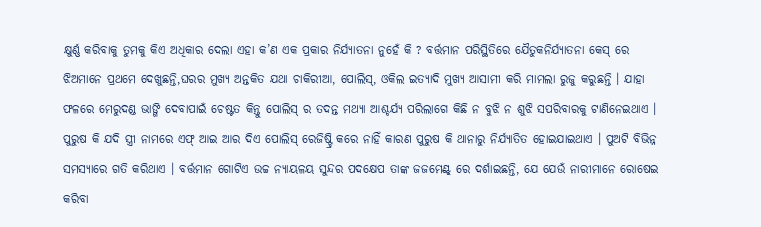କ୍ଷୁର୍ଣ୍ଣ କରିବାକୁ ତୁମକୁ କିଏ ଅଧିକାର ଦେଲା ଏହା କ’ଣ ଏକ ପ୍ରକାର ନିର୍ଯ୍ୟାତନା ନୁହେଁ କି ? ବର୍ତ୍ତମାନ ପରିସ୍ଥିତିରେ ଯୈତୁକନିର୍ଯ୍ୟାତନା କେସ୍ ରେ ଝିଅମାନେ ପ୍ରଥମେ ଦେଖୁଛନ୍ତି,ଘରର ମୁଖ୍ୟ ଅନ୍ତକିତ ଯଥା ଚାକିରୀଆ, ପୋଲିସ୍, ଓକିଲ ଇତ୍ୟାଦି ମୁଖ୍ୟ ଆସାମୀ କରି ମାମଲା ରୁଜୁ କରୁଛନ୍ତି । ଯାହା ଫଳରେ ମେରୁଦଣ୍ଡ ଭାଙ୍ଗି ଦେବାପାଇଁ ଚେଷ୍ଟତ କିନ୍ତୁ ପୋଲିସ୍ ର ତଦନ୍ତ ମଥ୍ୟା ଆଶ୍ଚର୍ଯ୍ୟ ପରିଲାଗେ କିଛି ନ ବୁଝି ନ ଶୁଝି ସପରିବାରକୁ ଟାଣିନେଇଥାଏ । ପୁରୁଷ କି ଯଦି ସ୍ତ୍ରୀ ନାମରେ ଏଫ୍ ଆଇ ଆର ଦିଏ ପୋଲିସ୍ ରେଜିଷ୍ଟ୍ରି କରେ ନାହିଁ କାରଣ ପୁରୁଷ କି ଥାନାରୁ ନିର୍ଯ୍ୟାତିତ ହୋଇଯାଇଥାଏ । ପୁଅଟି ବିଭିନ୍ନ ସମସ୍ୟାରେ ଗତି କରିଥାଏ । ବର୍ତ୍ତମାନ ଗୋଟିଏ ଉଚ୍ଚ ନ୍ୟାୟଳୟ ସୁନ୍ଦର ପଦକ୍ଷେପ ତାଙ୍କ ଜଜମେଣ୍ଟ୍ ରେ ଦର୍ଶାଇଛନ୍ତି, ଯେ ଯେଉଁ ନାରୀମାନେ ରୋଷେଇ କରିବା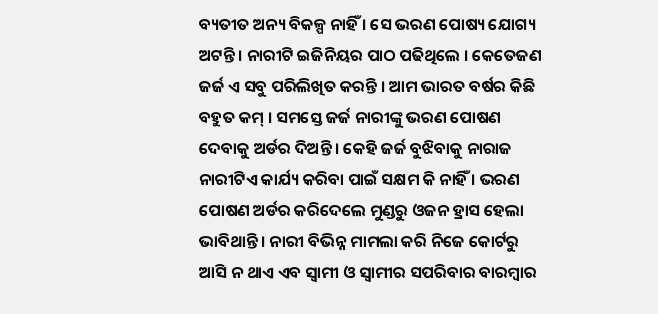ବ୍ୟତୀତ ଅନ୍ୟ ବିକଳ୍ପ ନାହିଁ । ସେ ଭରଣ ପୋଷ୍ୟ ଯୋଗ୍ୟ ଅଟନ୍ତି । ନାରୀଟି ଇଜିନିୟର ପାଠ ପଢିଥିଲେ । କେତେଜଣ ଜର୍ଜ ଏ ସବୁ ପରିଲିଖିତ କରନ୍ତି । ଆମ ଭାରତ ବର୍ଷର କିଛି ବହୁତ କମ୍ । ସମସ୍ତେ ଜର୍ଜ ନାରୀଙ୍କୁ ଭରଣ ପୋଷଣ ଦେବାକୁ ଅର୍ଡର ଦିଅନ୍ତି । କେହି ଜର୍ଜ ବୁଝିବାକୁ ନାରାଜ ନାରୀଟିଏ କାର୍ଯ୍ୟ କରିବା ପାଇଁ ସକ୍ଷମ କି ନାହିଁ । ଭରଣ ପୋଷଣ ଅର୍ଡର କରିଦେଲେ ମୁଣ୍ଡରୁ ଓଜନ ହ୍ରାସ ହେଲା ଭାବିଥାନ୍ତି । ନାରୀ ବିଭିନ୍ନ ମାମଲା କରି ନିଜେ କୋର୍ଟରୁ ଆସି ନ ଥାଏ ଏବ ସ୍ବାମୀ ଓ ସ୍ବାମୀର ସପରିବାର ବାରମ୍ବାର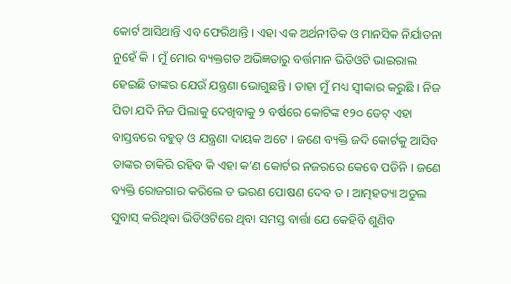କୋର୍ଟ ଆସିଥାନ୍ତି ଏବ ଫେରିଥାନ୍ତି । ଏହା ଏକ ଅର୍ଥନୀତିକ ଓ ମାନସିକ ନିର୍ଯାତନା ନୁହେଁ କି । ମୁଁ ମୋର ବ୍ୟକ୍ତଗତ ଅଭିଜ୍ଞତାରୁ ବର୍ତ୍ତମାନ ଭିଡିଓଟି ଭାଇରାଲ ହେଇଛି ତାଙ୍କର ଯେଉଁ ଯନ୍ତ୍ରଣା ଭୋଗୁଛନ୍ତି । ତାହା ମୁଁ ମଧ୍ୟ ସ୍ବୀକାର କରୁଛି । ନିଜ ପିତା ଯଦି ନିଜ ପିଲାକୁ ଦେଖିବାକୁ ୨ ବର୍ଷରେ କୋଟିଙ୍କ ୧୨୦ ଡେଟ୍ ଏହା ବାସ୍ତବରେ ବହୁତ୍ ଓ ଯନ୍ତ୍ରଣା ଦାୟକ ଅଟେ । ଜଣେ ବ୍ୟକ୍ତି ଜଦି କୋର୍ଟକୁ ଆସିବ ତାଙ୍କର ଚାକିରି ରହିବ କି ଏହା କ’ଣ କୋର୍ଟର ନଜରରେ କେବେ ପଡିନି । ଜଣେ ବ୍ୟକ୍ତି ରୋଜଗାର କରିଲେ ତ ଭରଣ ପୋଷଣ ଦେବ ତ । ଆତ୍ମହତ୍ୟା ଅତୁଲ ସୁବାସ୍ କରିଥିବା ଭିଡିଓଟିରେ ଥିବା ସମସ୍ତ ବାର୍ତ୍ତା ଯେ କେହିବି ଶୁଣିବ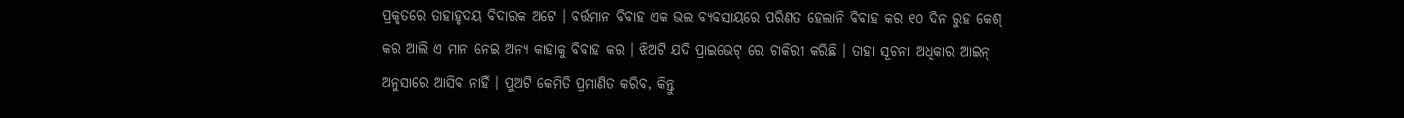ପ୍ରକୃତରେ ତାହାହୃଦୟ ବିଦାରକ ଅଟେ । ବର୍ତ୍ତମାନ ବିବାହ ଏକ ଭଲ ବ୍ୟବସାୟରେ ପରିଣତ ହେଲାନି ବିବାହ କର ୧୦ ଦିନ ରୁହ କେଶ୍ କର ଆଲି ଏ ମାନ ନେଇ ଅନ୍ୟ କାହାକୁ ବିବାହ କର । ଝିଅଟି ଯଦି ପ୍ରାଇଭେଟ୍ ରେ ଚାକିରୀ କରିଛି । ତାହା ସୂଚନା ଅଧିକାର ଆଇନ୍ ଅନୁସାରେ ଆସିବ ନାହିଁ । ପୁଅଟି କେମିତି ପ୍ରମାଣିତ କରିବ, କିନ୍ତୁ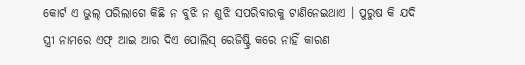କୋର୍ଟ ଏ ଭୁଲ୍ ପରିଲାଗେ କିଛି ନ ବୁଝି ନ ଶୁଝି ସପରିବାରକୁ ଟାଣିନେଇଥାଏ । ପୁରୁଷ କି ଯଦି ସ୍ତ୍ରୀ ନାମରେ ଏଫ୍ ଆଇ ଆର ଦିଏ ପୋଲିସ୍ ରେଜିଷ୍ଟ୍ରି କରେ ନାହିଁ କାରଣ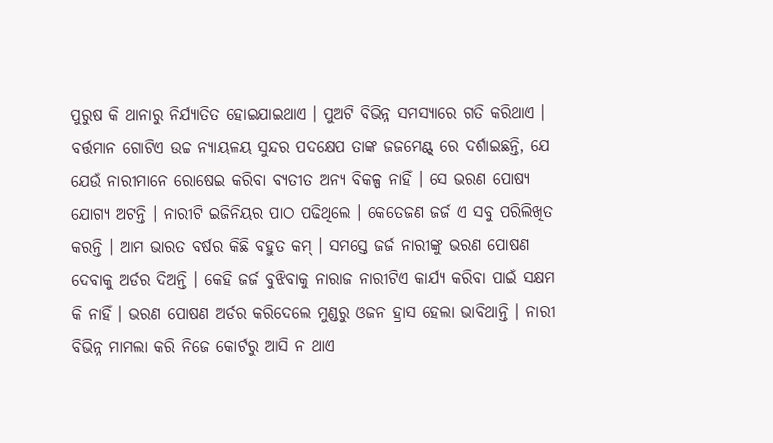ପୁରୁଷ କି ଥାନାରୁ ନିର୍ଯ୍ୟାତିତ ହୋଇଯାଇଥାଏ । ପୁଅଟି ବିଭିନ୍ନ ସମସ୍ୟାରେ ଗତି କରିଥାଏ । ବର୍ତ୍ତମାନ ଗୋଟିଏ ଉଚ୍ଚ ନ୍ୟାୟଳୟ ସୁନ୍ଦର ପଦକ୍ଷେପ ତାଙ୍କ ଜଜମେଣ୍ଟ୍ ରେ ଦର୍ଶାଇଛନ୍ତି, ଯେ ଯେଉଁ ନାରୀମାନେ ରୋଷେଇ କରିବା ବ୍ୟତୀତ ଅନ୍ୟ ବିକଳ୍ପ ନାହିଁ । ସେ ଭରଣ ପୋଷ୍ୟ ଯୋଗ୍ୟ ଅଟନ୍ତି । ନାରୀଟି ଇଜିନିୟର ପାଠ ପଢିଥିଲେ । କେତେଜଣ ଜର୍ଜ ଏ ସବୁ ପରିଲିଖିତ କରନ୍ତି । ଆମ ଭାରତ ବର୍ଷର କିଛି ବହୁତ କମ୍ । ସମସ୍ତେ ଜର୍ଜ ନାରୀଙ୍କୁ ଭରଣ ପୋଷଣ ଦେବାକୁ ଅର୍ଡର ଦିଅନ୍ତି । କେହି ଜର୍ଜ ବୁଝିବାକୁ ନାରାଜ ନାରୀଟିଏ କାର୍ଯ୍ୟ କରିବା ପାଇଁ ସକ୍ଷମ କି ନାହିଁ । ଭରଣ ପୋଷଣ ଅର୍ଡର କରିଦେଲେ ମୁଣ୍ଡରୁ ଓଜନ ହ୍ରାସ ହେଲା ଭାବିଥାନ୍ତି । ନାରୀ ବିଭିନ୍ନ ମାମଲା କରି ନିଜେ କୋର୍ଟରୁ ଆସି ନ ଥାଏ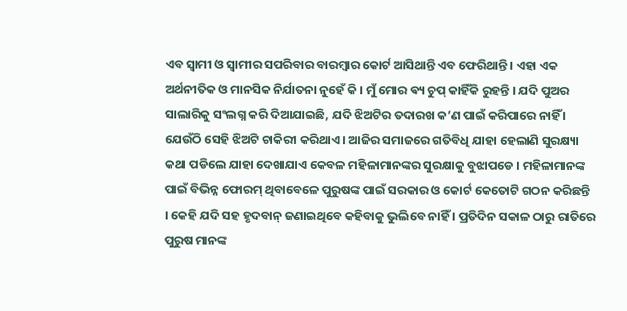ଏବ ସ୍ବାମୀ ଓ ସ୍ବାମୀର ସପରିବାର ବାରମ୍ବାର କୋର୍ଟ ଆସିଥାନ୍ତି ଏବ ଫେରିଥାନ୍ତି । ଏହା ଏକ ଅର୍ଥନୀତିକ ଓ ମାନସିକ ନିର୍ଯାତନା ନୁହେଁ କି । ମୁଁ ମୋର ଵ୍ୟ ଚୁପ୍ କାହିଁକି ରୁହନ୍ତି । ଯଦି ପୁଅର ସାଲାରିକୁ ସଂଲଗ୍ନ କରି ଦିଆଯାଇଛି, ଯଦି ଝିଅଟିର ତଦାରଖ କ’ଣ ପାଇଁ କରିପାରେ ନାହିଁ । ଯେଉଁଠି ସେହି ଝିଅଟି ଚାକିରୀ କରିଥାଏ । ଆଜିର ସମାଜରେ ଗତିବିଧି ଯାହା ହେଲାଣି ସୁରକ୍ଷ୍ୟା କଥା ପଡିଲେ ଯାହା ଦେଖାଯାଏ କେବଳ ମହିଳାମାନଙ୍କର ସୁରକ୍ଷାକୁ ବୁଝାପଡେ । ମହିଳାମାନଙ୍କ ପାଇଁ ବିଭିନ୍ନ ଫୋରମ୍ ଥିବାବେଳେ ପୁରୁଷଙ୍କ ପାଇଁ ସରକାର ଓ କୋର୍ଟ କେତୋଟି ଗଠନ କରିଛନ୍ତି । କେହି ଯଦି ସହ ହୃଦବାନ୍ ଜଣାଇଥିବେ କହିବାକୁ ଭୁଲିବେ ନାହିଁ । ପ୍ରତିଦିନ ସକାଳ ଠାରୁ ରାତିରେ ପୁରୁଷ ମାନଙ୍କ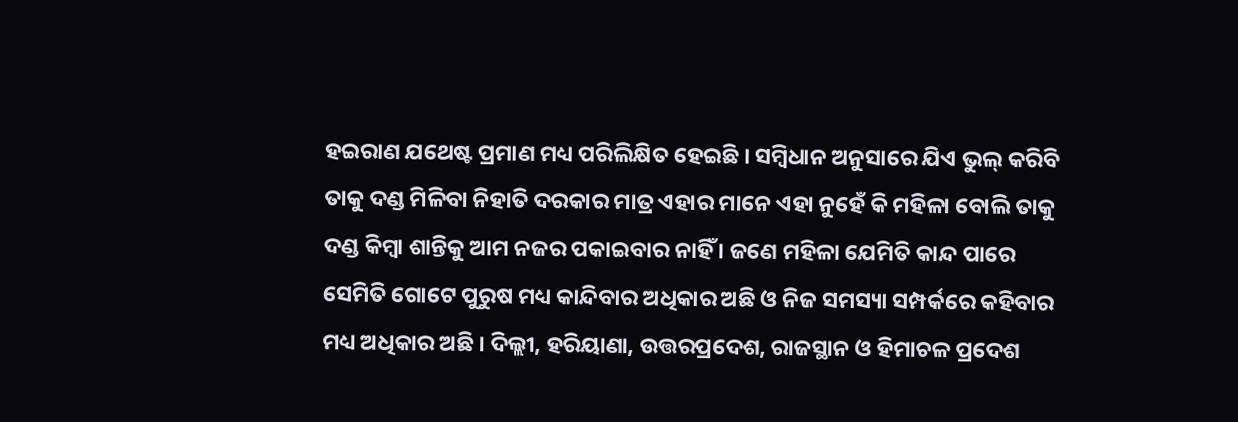ହଇରାଣ ଯଥେଷ୍ଟ ପ୍ରମାଣ ମଧ୍ୟ ପରିଲିକ୍ଷିତ ହେଇଛି । ସମ୍ବିଧାନ ଅନୁସାରେ ଯିଏ ଭୁଲ୍ କରିବି ତାକୁ ଦଣ୍ଡ ମିଳିବା ନିହାତି ଦରକାର ମାତ୍ର ଏହାର ମାନେ ଏହା ନୁହେଁ କି ମହିଳା ବୋଲି ତାକୁ ଦଣ୍ଡ କିମ୍ବା ଶାନ୍ତିକୁ ଆମ ନଜର ପକାଇବାର ନାହିଁ । ଜଣେ ମହିଳା ଯେମିତି କାନ୍ଦ ପାରେ ସେମିତି ଗୋଟେ ପୁରୁଷ ମଧ୍ୟ କାନ୍ଦିବାର ଅଧିକାର ଅଛି ଓ ନିଜ ସମସ୍ୟା ସମ୍ପର୍କରେ କହିବାର ମଧ୍ୟ ଅଧିକାର ଅଛି । ଦିଲ୍ଲୀ, ହରିୟାଣା, ଉତ୍ତରପ୍ରଦେଶ, ରାଜସ୍ଥାନ ଓ ହିମାଚଳ ପ୍ରଦେଶ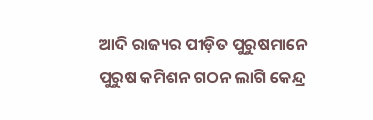ଆଦି ରାଜ୍ୟର ପୀଡ଼ିତ ପୁରୁଷମାନେ ପୁରୁଷ କମିଶନ ଗଠନ ଲାଗି କେନ୍ଦ୍ର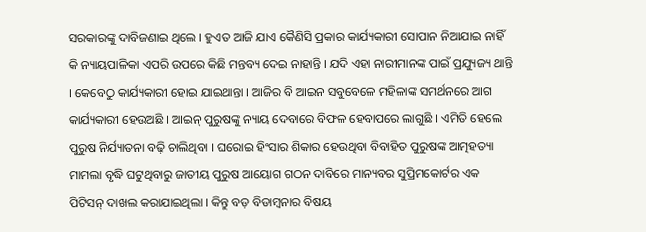ସରକାରଙ୍କୁ ଦାବିଜଣାଇ ଥିଲେ । ହୁଏତ ଆଜି ଯାଏ କୈଣିସି ପ୍ରକାର କାର୍ଯ୍ୟକାରୀ ସୋପାନ ନିଆଯାଇ ନାହିଁ କି ନ୍ୟାୟପାଳିକା ଏପରି ଉପରେ କିଛି ମନ୍ତବ୍ୟ ଦେଇ ନାହାନ୍ତି । ଯଦି ଏହା ନାରୀମାନଙ୍କ ପାଇଁ ପ୍ରଯ୍ୟୁଜ୍ୟ ଥାନ୍ତି । କେବେଠୁ କାର୍ଯ୍ୟକାରୀ ହୋଇ ଯାଇଥାନ୍ତା । ଆଜିର ବି ଆଇନ ସବୁବେଳେ ମହିଳାଙ୍କ ସମର୍ଥନରେ ଆଗ କାର୍ଯ୍ୟକାରୀ ହେଉଅଛି । ଆଇନ୍ ପୁରୁଷଙ୍କୁ ନ୍ୟାୟ ଦେବାରେ ବିଫଳ ହେବାପରେ ଲାଗୁଛି । ଏମିତି ହେଲେ ପୁରୁଷ ନିର୍ଯ୍ୟାତନା ବଢ଼ି ଚାଲିଥିବା । ଘରୋଇ ହିଂସାର ଶିକାର ହେଉଥିବା ବିବାହିତ ପୁରୁଷଙ୍କ ଆତ୍ମହତ୍ୟା ମାମଲା ବୃଦ୍ଧି ଘଟୁଥିବାରୁ ଜାତୀୟ ପୁରୁଷ ଆୟୋଗ ଗଠନ ଦାବିରେ ମାନ୍ୟବର ସୁପ୍ରିମକୋର୍ଟର ଏକ ପିଟିସନ୍ ଦାଖଲ କରାଯାଇଥିଲା । କିନ୍ତୁ ବଡ଼ ବିଡାମ୍ବନାର ବିଷୟ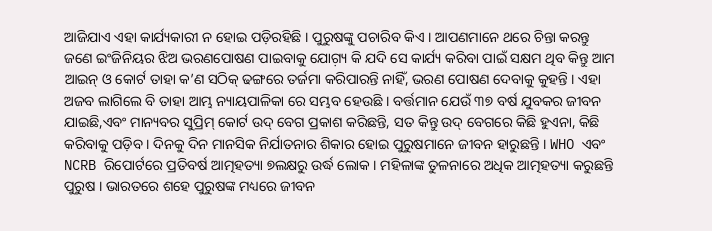ଆଜିଯାଏ ଏହା କାର୍ଯ୍ୟକାରୀ ନ ହୋଇ ପଡ଼ିରହିଛି । ପୁରୁଷଙ୍କୁ ପଚାରିବ କିଏ । ଆପଣମାନେ ଥରେ ଚିନ୍ତା କରନ୍ତୁ ଜଣେ ଇଂଜିନିୟର ଝିଅ ଭରଣପୋଷଣ ପାଇବାକୁ ଯୋଗ଼୍ୟ କି ଯଦି ସେ କାର୍ଯ୍ୟ କରିବା ପାଇଁ ସକ୍ଷମ ଥିବ କିନ୍ତୁ ଆମ ଆଇନ୍ ଓ କୋର୍ଟ ତାହା କ’ଣ ସଠିକ୍ ଢଙ୍ଗରେ ତର୍ଜମା କରିପାରନ୍ତି ନାହିଁ, ଭରଣ ପୋଷଣ ଦେବାକୁ କୁହନ୍ତି । ଏହା ଅଜବ ଲାଗିଲେ ବି ତାହା ଆମ୍ଭ ନ୍ୟାୟପାଳିକା ରେ ସମ୍ଭବ ହେଉଛି । ବର୍ତ୍ତମାନ ଯେଉଁ ୩୭ ବର୍ଷ ଯୁବକର ଜୀବନ ଯାଇଛି,ଏବଂ ମାନ୍ୟବର ସୁପ୍ରିମ୍ କୋର୍ଟ ଉଦ୍ ବେଗ ପ୍ରକାଶ କରିଛନ୍ତି, ସତ କିନ୍ତୁ ଉଦ୍ ବେଗରେ କିଛି ହୁଏନା, କିଛି କରିବାକୁ ପଡ଼ିବ । ଦିନକୁ ଦିନ ମାନସିକ ନିର୍ଯାତନାର ଶିକାର ହୋଇ ପୁରୁଷମାନେ ଜୀବନ ହାରୁଛନ୍ତି । WHO ଏବଂ NCRB ରିପୋର୍ଟରେ ପ୍ରତିବର୍ଷ ଆତ୍ମହତ୍ୟା ୭ଲକ୍ଷରୁ ଉର୍ଦ୍ଧ ଲୋକ । ମହିଳାଙ୍କ ତୁଳନାରେ ଅଧିକ ଆତ୍ମହତ୍ୟା କରୁଛନ୍ତି ପୁରୁଷ । ଭାରତରେ ଶହେ ପୁରୁଷଙ୍କ ମଧ୍ୟରେ ଜୀବନ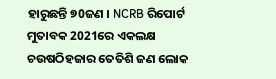ହାରୁଛନ୍ତି ୭0ଜଣ । NCRB ରିପୋର୍ଟ ମୁତାବକ 2021ରେ ଏକଲକ୍ଷ ଚଉଷଠିହଜାର ତେତିଶି ଜଣ ଲୋକ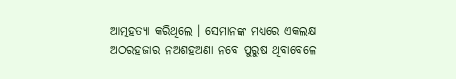ଆତ୍ମହତ୍ୟା କରିଥିଲେ । ସେମାନଙ୍କ ମଧ୍ୟରେ ଏକଲକ୍ଷ ଅଠରହଜାର ନଅଶହଅଣା ନବେ ପୁରୁଷ ଥିବାବେଳେ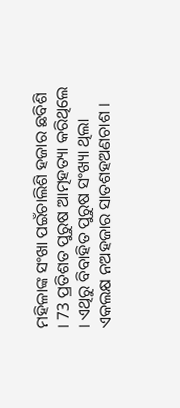ମହିଳାଙ୍କ ସଂଖା ପଇଁଚାଲିଶି ହଜାର ଛବିଶି । 73 ପ୍ରତିଶତ ପୁରୁଷ ଆତ୍ମହତ୍ୟା କରିଥିଲେ । ଏଥିରୁ ବିବାହିତ ପୁରୁଷ ସଂଖ୍ୟା ଥିଲା ଏକଲକ୍ଷ ନଅହଜାର ସାତଶହଅଣଚାଶ ।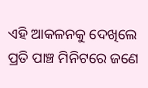ଏହି ଆକଳନକୁ ଦେଖିଲେ ପ୍ରତି ପାଞ୍ଚ ମିନିଟରେ ଜଣେ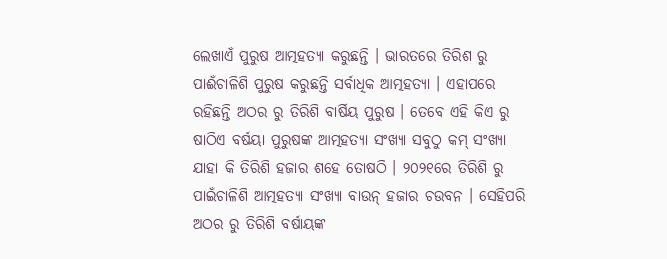ଲେଖାଏଁ ପୁରୁଷ ଆତ୍ମହତ୍ୟା କରୁଛନ୍ତି । ଭାରତରେ ତିରିଶ ରୁ ପାଈଁଚାଳିଶି ପୁରୁଷ କରୁଛନ୍ତି ସର୍ବାଧିକ ଆତ୍ମହତ୍ୟା । ଏହାପରେ ରହିଛନ୍ତି ଅଠର ରୁ ତିରିଶି ବାର୍ଷିୟ ପୁରୁଷ । ତେବେ ଏହି କିଏ ରୁ ଷାଠିଏ ବର୍ଷୟା ପୁରୁଷଙ୍କ ଆତ୍ମହତ୍ୟା ସଂଖ୍ୟା ସବୁଠୁ କମ୍ ସଂଖ୍ୟା ଯାହା କି ତିରିଶି ହଜାର ଶହେ ତୋଷଠି । ୨୦୨୧ରେ ତିରିଶି ରୁ ପାଇଁଚାଳିଶି ଆତ୍ମହତ୍ୟା ସଂଖ୍ୟା ବାଉନ୍ ହଜାର ଚଉବନ । ସେହିପରି ଅଠର ରୁ ତିରିଶି ବର୍ଷାୟଙ୍କ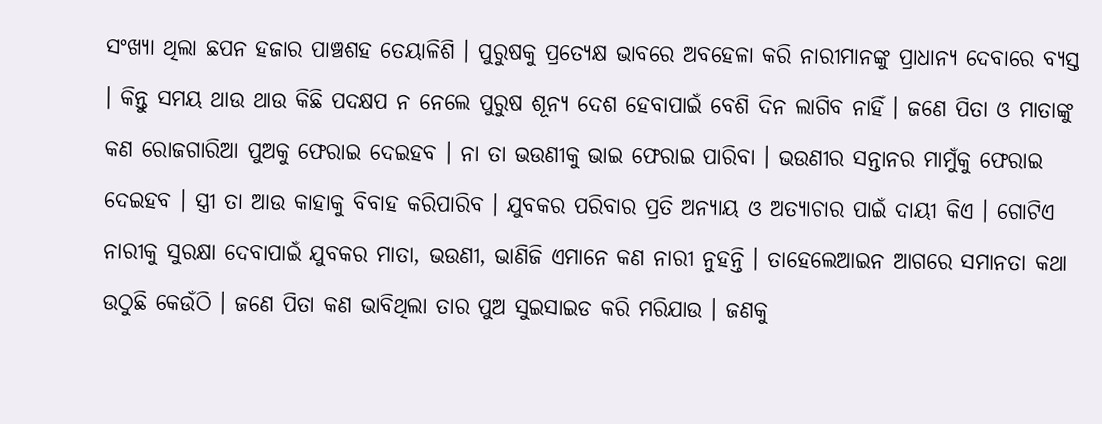ସଂଖ୍ୟା ଥିଲା ଛପନ ହଜାର ପାଞ୍ଚଶହ ତେୟାଳିଶି । ପୁରୁଷକୁ ପ୍ରତ୍ୟେକ୍ଷ ଭାବରେ ଅବହେଳା କରି ନାରୀମାନଙ୍କୁ ପ୍ରାଧାନ୍ୟ ଦେବାରେ ବ୍ୟସ୍ତ । କିନ୍ତୁ ସମୟ ଥାଉ ଥାଉ କିଛି ପଦକ୍ଷପ ନ ନେଲେ ପୁରୁଷ ଶୂନ୍ୟ ଦେଶ ହେବାପାଇଁ ବେଶି ଦିନ ଲାଗିବ ନାହିଁ । ଜଣେ ପିତା ଓ ମାତାଙ୍କୁ କଣ ରୋଜଗାରିଆ ପୁଅକୁ ଫେରାଇ ଦେଇହବ । ନା ତା ଭଉଣୀକୁ ଭାଇ ଫେରାଇ ପାରିବା । ଭଉଣୀର ସନ୍ତାନର ମାମୁଁକୁ ଫେରାଇ ଦେଇହବ । ସ୍ତ୍ରୀ ତା ଆଉ କାହାକୁ ବିବାହ କରିପାରିବ । ଯୁବକର ପରିବାର ପ୍ରତି ଅନ୍ୟାୟ ଓ ଅତ୍ୟାଚାର ପାଇଁ ଦାୟୀ କିଏ । ଗୋଟିଏ ନାରୀକୁ ସୁରକ୍ଷା ଦେବାପାଇଁ ଯୁବକର ମାତା, ଭଉଣୀ, ଭାଣିଜି ଏମାନେ କଣ ନାରୀ ନୁହନ୍ତି । ତାହେଲେଆଇନ ଆଗରେ ସମାନତା କଥା ଉଠୁଛି କେଉଁଠି । ଜଣେ ପିତା କଣ ଭାବିଥିଲା ତାର ପୁଅ ସୁଇସାଇଡ କରି ମରିଯାଉ । ଜଣକୁ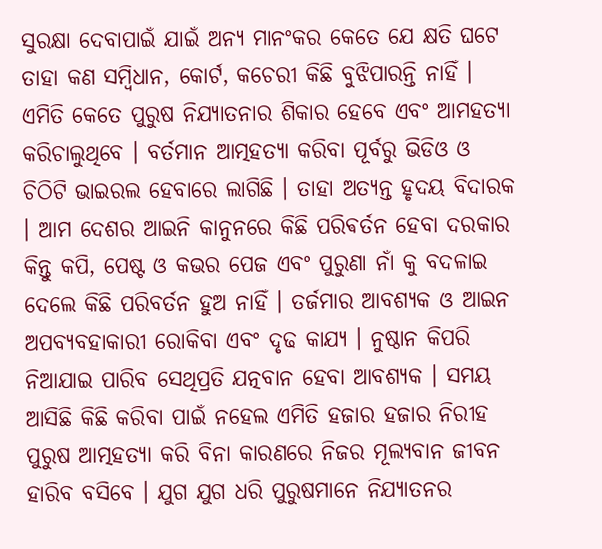ସୁରକ୍ଷା ଦେବାପାଇଁ ଯାଇଁ ଅନ୍ୟ ମାନଂକର କେତେ ଯେ କ୍ଷତି ଘଟେ ତାହା କଣ ସମ୍ବିଧାନ, କୋର୍ଟ, କଚେରୀ କିଛି ବୁଝିପାରନ୍ତି ନାହିଁ । ଏମିତି କେତେ ପୁରୁଷ ନିଯ୍ୟାତନାର ଶିକାର ହେବେ ଏବଂ ଆମହତ୍ୟା କରିଚାଲୁଥିବେ । ବର୍ତମାନ ଆତ୍ମହତ୍ୟା କରିବା ପୂର୍ବରୁ ଭିଡିଓ ଓ ଚିଠିଟି ଭାଇରଲ ହେବାରେ ଲାଗିଛି । ତାହା ଅତ୍ୟନ୍ତ ହୃଦୟ ବିଦାରକ । ଆମ ଦେଶର ଆଇନି କାନୁନରେ କିଛି ପରିଵର୍ତନ ହେବା ଦରକାର କିନ୍ତୁ କପି, ପେଷ୍ଟ ଓ କଭର ପେଜ ଏବଂ ପୁରୁଣା ନାଁ କୁ ବଦଳାଇ ଦେଲେ କିଛି ପରିବର୍ତନ ହୁଅ ନାହିଁ । ତର୍ଜମାର ଆବଶ୍ୟକ ଓ ଆଇନ ଅପବ୍ୟବହାକାରୀ ରୋକିବା ଏବଂ ଦୃଢ କାଯ୍ୟ । ନୁଷ୍ଠାନ କିପରି ନିଆଯାଇ ପାରିବ ସେଥିପ୍ରତି ଯତ୍ନବାନ ହେବା ଆବଶ୍ୟକ । ସମୟ ଆସିଛି କିଛି କରିବା ପାଇଁ ନହେଲ ଏମିତି ହଜାର ହଜାର ନିରୀହ ପୁରୁଷ ଆତ୍ମହତ୍ୟା କରି ବିନା କାରଣରେ ନିଜର ମୂଲ୍ୟବାନ ଜୀବନ ହାରିବ ବସିବେ । ଯୁଗ ଯୁଗ ଧରି ପୁରୁଷମାନେ ନିଯ୍ୟାତନର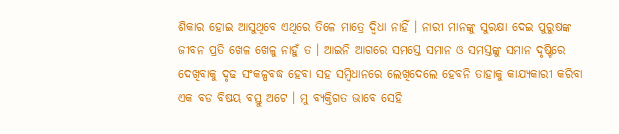ଶିକାର ହୋଇ ଆସୁଥିବେ ଏଥିରେ ତିଳେ ମାତ୍ରେ ଦ୍ୱିଧା ନାହିଁ । ନାରୀ ମାନଙ୍କୁ ସୁରକ୍ଷା ଦେଇ ପୁରୁଷଙ୍କ ଜୀବନ ପ୍ରତି ଖେଳ ଖେଳୁ ନାହୁଁ ତ । ଆଇନି ଆଗରେ ସମସ୍ତେ ସମାନ ଓ ସମସ୍ତଙ୍କୁ ସମାନ ଦୃଷ୍ଟିରେ ଦେଖିବାକୁ ଦୃଢ ସଂକଳ୍ପବଦ୍ଧ ହେବା ସହ ସମ୍ବିଧାନରେ ଲେଖିଦେଲେ ହେବନି ତାହାକୁ କାଯ୍ୟକାରୀ କରିବା ଏକ ବଡ ବିଷୟ ବସ୍ତୁ ଅଟେ । ମୁ ବ୍ୟକ୍ତିଗତ ଭାବେ ସେହି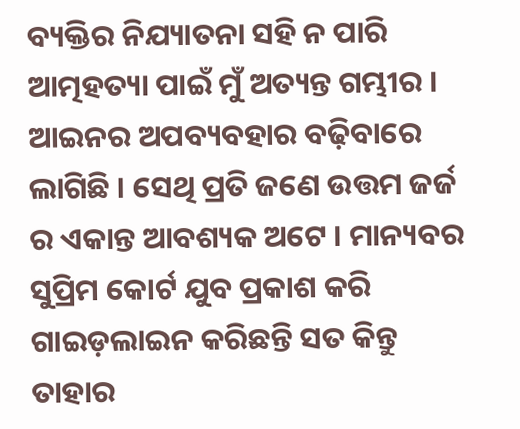ବ୍ୟକ୍ତିର ନିଯ୍ୟାତନା ସହି ନ ପାରି ଆତ୍ମହତ୍ୟା ପାଇଁ ମୁଁ ଅତ୍ୟନ୍ତ ଗମ୍ଭୀର । ଆଇନର ଅପବ୍ୟବହାର ବଢ଼ିବାରେ ଲାଗିଛି । ସେଥି ପ୍ରତି ଜଣେ ଉତ୍ତମ ଜର୍ଜ ର ଏକାନ୍ତ ଆବଶ୍ୟକ ଅଟେ । ମାନ୍ୟବର ସୁପ୍ରିମ କୋର୍ଟ ଯୁବ ପ୍ରକାଶ କରି ଗାଇଡ଼ଲାଇନ କରିଛନ୍ତି ସତ କିନ୍ତୁ ତାହାର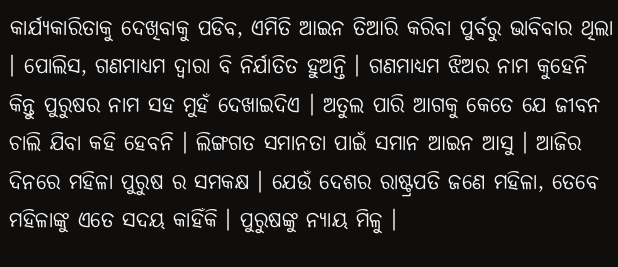କାର୍ଯ୍ୟକାରିତାକୁ ଦେଖିବାକୁ ପଡିବ, ଏମିତି ଆଇନ ତିଆରି କରିବା ପୁର୍ବରୁ ଭାବିବାର ଥିଲା । ପୋଲିସ, ଗଣମାଧ୍ୟମ ଦ୍ୱାରା ବି ନିର୍ଯାତିତ ହୁଅନ୍ତି । ଗଣମାଧ୍ୟମ ଝିଅର ନାମ କୁହେନି କିନ୍ତୁ ପୁରୁଷର ନାମ ସହ ମୁହଁ ଦେଖାଇଦିଏ । ଅତୁଲ ପାରି ଆଗକୁ କେତେ ଯେ ଜୀବନ ଚାଲି ଯିବା କହି ହେବନି । ଲିଙ୍ଗଗତ ସମାନତା ପାଇଁ ସମାନ ଆଇନ ଆସୁ । ଆଜିର ଦିନରେ ମହିଳା ପୁରୁଷ ର ସମକକ୍ଷ । ଯେଉଁ ଦେଶର ରାଷ୍ଟ୍ରପତି ଜଣେ ମହିଳା, ତେବେ ମହିଳାଙ୍କୁ ଏତେ ସଦୟ କାହିଁକି । ପୁରୁଷଙ୍କୁ ନ୍ୟାୟ ମିଳୁ ।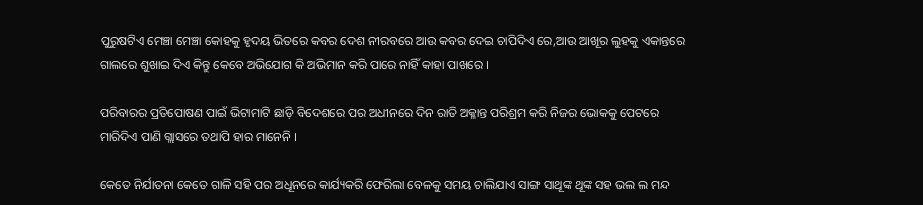ପୁରୁଷଟିଏ ମେଞ୍ଚା ମେଞ୍ଚା କୋହକୁ ହୃଦୟ ଭିତରେ କବର ଦେଶ ନୀରବରେ ଆଉ କବର ଦେଇ ଚାପିଦିଏ ରେ,ଆଉ ଆଖୂର ଲୁହକୁ ଏକାନ୍ତରେ ଗାଲରେ ଶୁଖାଇ ଦିଏ କିନ୍ତୁ କେବେ ଅଭିଯୋଗ କି ଅଭିମାନ କରି ପାରେ ନାହିଁ କାହା ପାଖରେ ।

ପରିବାରର ପ୍ରତିପୋଷଣ ପାଇଁ ଭିଟାମାଟି ଛାଡ଼ି ବିଦେଶରେ ପର ଅଧୀନରେ ଦିନ ରାତି ଅକ୍ଳାନ୍ତ ପରିଶ୍ରମ କରି ନିଜର ଭୋକକୁ ପେଟରେ ମାରିଦିଏ ପାଣି ଗ୍ଲାସରେ ତଥାପି ହାର ମାନେନି ।

କେତେ ନିର୍ଯାତନା କେତେ ଗାଳି ସହି ପର ଅଧୂନରେ କାର୍ଯ୍ୟକରି ଫେରିଲା ବେଳକୁ ସମୟ ଚାଲିଯାଏ ସାଙ୍ଗ ସାଥୂଙ୍କ ଥୂଙ୍କ ସହ ଭଲ ଲ ମନ୍ଦ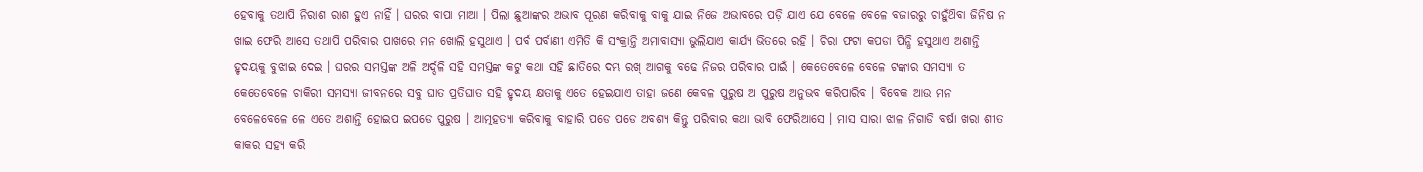ହେବାକୁ ତଥାପି ନିରାଶ ରାଶ ହୁଏ ନାହିଁ । ଘରର ବାପା ମାଆ । ପିଲା ଛୁଆଙ୍କର ଅଭାବ ପୂରଣ କରିବାକୁ ବାକୁ ଯାଇ ନିଜେ ଅଭାବରେ ପଡ଼ି ଯାଏ ଯେ ବେଳେ ବେଳେ ବଜାରରୁ ଚାହୁଁଥ‌ିବା ଜିନିଷ ନ ଖାଇ ଫେରି ଆସେ ତଥାପି ପରିବାର ପାଖରେ ମନ ଖୋଲି ହସୁଥାଏ । ପର୍ବ ପର୍ବାଣୀ ଏମିତି କି ସଂକ୍ରାନ୍ତି ଅମାବାସ୍ୟା ଭୁଲିଯାଏ କାର୍ଯ୍ୟ ଭିତରେ ରହି । ଚିରା ଫଟା କପଡା ପିନ୍ଧି ହସୁଥାଏ ଅଶାନ୍ତି ହୃଦୟକୁ ବୁଝାଇ ଦେଇ । ଘରର ସମସ୍ତଙ୍କ ଅଳି ଅର୍ଦ୍ଦଳି ସହି ସମସ୍ତଙ୍କ କଟୁ କଥା ସହି ଛାତିରେ ଦମ୍ଭ ରଖ୍ ଆଗକୁ ବଢେ ନିଜର ପରିବାର ପାଇଁ । କେତେବେଳେ ବେଳେ ଟଙ୍କାର ସମସ୍ୟା ତ କେତେବେଳେ ଚାକିରୀ ସମସ୍ୟା ଜୀବନରେ ସବୁ ଘାତ ପ୍ରତିଘାତ ସହି ହୃଦୟ କ୍ଷତାକୁ ଏତେ ହେଇଯାଏ ତାହା ଜଣେ କେବଳ ପୁରୁଷ ଅ ପୁରୁଷ ଅନୁଭବ କରିପାରିବ । ବିବେକ ଆଉ ମନ ବେଳେବେଳେ ଳେ ଏତେ ଅଶାନ୍ତି ହୋଇପ ଇପଡେ ପୁରୁଷ । ଆତ୍ମହତ୍ୟା କରିବାକୁ ବାହାରି ପଡେ ପଡେ ଅବଶ୍ୟ କିନ୍ତୁ ପରିବାର କଥା ଭାବି ଫେରିଆସେ । ମାସ ସାରା ଝାଳ ନିଗାଡି ବର୍ଷା ଖରା ଶୀତ କାକର ସହ୍ଯ କରି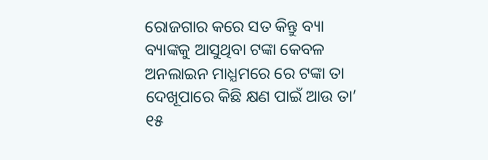ରୋଜଗାର କରେ ସତ କିନ୍ତୁ ବ୍ୟା ବ୍ୟାଙ୍କକୁ ଆସୁଥିବା ଟଙ୍କା କେବଳ ଅନଲାଇନ ମାଧ୍ଯମରେ ରେ ଟଙ୍କା ତା ଦେଖୂପାରେ କିଛି କ୍ଷଣ ପାଇଁ ଆଉ ତା’ ୧୫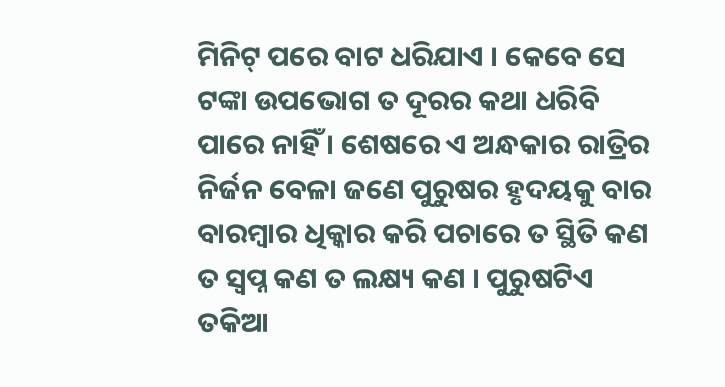ମିନିଟ୍ ପରେ ବାଟ ଧରିଯାଏ । କେବେ ସେ ଟଙ୍କା ଉପଭୋଗ ତ ଦୂରର କଥା ଧରିବି ପାରେ ନାହିଁ । ଶେଷରେ ଏ ଅନ୍ଧକାର ରାତ୍ରିର ନିର୍ଜନ ବେଳା ଜଣେ ପୁରୁଷର ହୃଦୟକୁ ବାର ବାରମ୍ବାର ଧିକ୍କାର କରି ପଚାରେ ତ ସ୍ଥିତି କଣ ତ ସ୍ବପ୍ନ କଣ ତ ଲକ୍ଷ୍ୟ କଣ । ପୁରୁଷଟିଏ ତକିଆ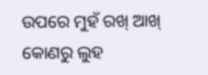ଉପରେ ମୁହଁ ରଖ୍ ଆଖ୍ କୋଣରୁ ଲୁହ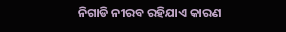ନିଗାଡି ନୀରବ ରହିଯାଏ କାରଣ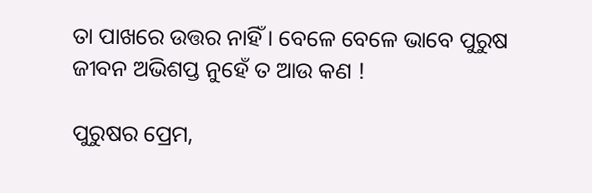ତା ପାଖରେ ଉତ୍ତର ନାହିଁ । ବେଳେ ବେଳେ ଭାବେ ପୁରୁଷ ଜୀବନ ଅଭିଶପ୍ତ ନୁହେଁ ତ ଆଉ କଣ !

ପୁରୁଷର ପ୍ରେମ,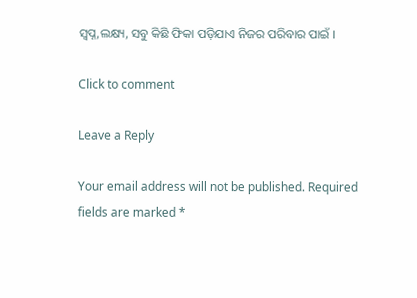ସ୍ବପ୍ନ,ଲକ୍ଷ୍ୟ, ସବୁ କିଛି ଫିକା ପଡ଼ିଯାଏ ନିଜର ପରିବାର ପାଇଁ ।

Click to comment

Leave a Reply

Your email address will not be published. Required fields are marked *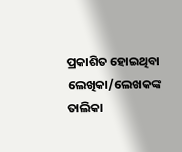ପ୍ରକାଶିତ ହୋଇଥିବା ଲେଖିକା/ଲେଖକଙ୍କ ତାଲିକା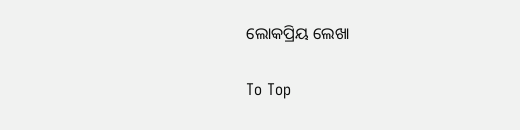ଲୋକପ୍ରିୟ ଲେଖା

To Top